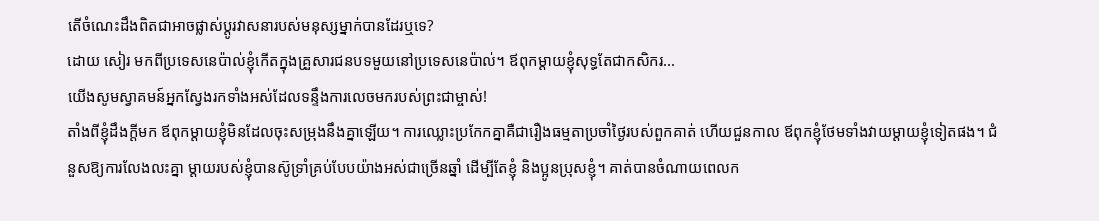តើចំណេះដឹងពិតជាអាចផ្លាស់ប្តូរវាសនារបស់មនុស្សម្នាក់បានដែរឬទេ?
ដោយ សៀរ មកពីប្រទេសនេប៉ាល់ខ្ញុំកើតក្នុងគ្រួសារជនបទមួយនៅប្រទេសនេប៉ាល់។ ឪពុកម្ដាយខ្ញុំសុទ្ធតែជាកសិករ...
យើងសូមស្វាគមន៍អ្នកស្វែងរកទាំងអស់ដែលទន្ទឹងការលេចមករបស់ព្រះជាម្ចាស់!
តាំងពីខ្ញុំដឹងក្ដីមក ឪពុកម្ដាយខ្ញុំមិនដែលចុះសម្រុងនឹងគ្នាឡើយ។ ការឈ្លោះប្រកែកគ្នាគឺជារឿងធម្មតាប្រចាំថ្ងៃរបស់ពួកគាត់ ហើយជួនកាល ឪពុកខ្ញុំថែមទាំងវាយម្ដាយខ្ញុំទៀតផង។ ជំនួសឱ្យការលែងលះគ្នា ម្ដាយរបស់ខ្ញុំបានស៊ូទ្រាំគ្រប់បែបយ៉ាងអស់ជាច្រើនឆ្នាំ ដើម្បីតែខ្ញុំ និងប្អូនប្រុសខ្ញុំ។ គាត់បានចំណាយពេលក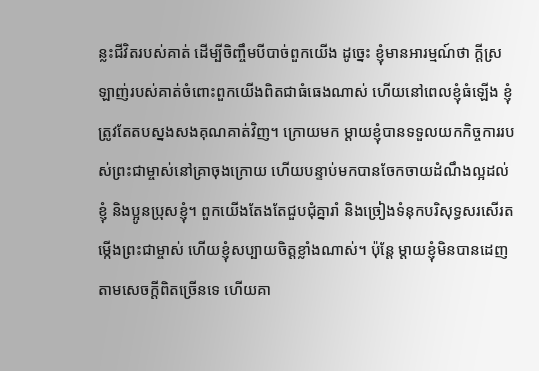ន្លះជីវិតរបស់គាត់ ដើម្បីចិញ្ចឹមបីបាច់ពួកយើង ដូច្នេះ ខ្ញុំមានអារម្មណ៍ថា ក្ដីស្រឡាញ់របស់គាត់ចំពោះពួកយើងពិតជាធំធេងណាស់ ហើយនៅពេលខ្ញុំធំឡើង ខ្ញុំត្រូវតែតបស្នងសងគុណគាត់វិញ។ ក្រោយមក ម្ដាយខ្ញុំបានទទួលយកកិច្ចការរបស់ព្រះជាម្ចាស់នៅគ្រាចុងក្រោយ ហើយបន្ទាប់មកបានចែកចាយដំណឹងល្អដល់ខ្ញុំ និងប្អូនប្រុសខ្ញុំ។ ពួកយើងតែងតែជួបជុំគ្នារាំ និងច្រៀងទំនុកបរិសុទ្ធសរសើរតម្កើងព្រះជាម្ចាស់ ហើយខ្ញុំសប្បាយចិត្តខ្លាំងណាស់។ ប៉ុន្តែ ម្តាយខ្ញុំមិនបានដេញតាមសេចក្តីពិតច្រើនទេ ហើយគា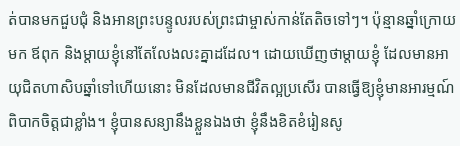ត់បានមកជួបជុំ និងអានព្រះបន្ទូលរបស់ព្រះជាម្ចាស់កាន់តែតិចទៅៗ។ ប៉ុន្មានឆ្នាំក្រោយមក ឪពុក និងម្ដាយខ្ញុំនៅតែលែងលះគ្នាដដែល។ ដោយឃើញថាម្តាយខ្ញុំ ដែលមានអាយុជិតហាសិបឆ្នាំទៅហើយនោះ មិនដែលមានជីវិតល្អប្រសើរ បានធ្វើឱ្យខ្ញុំមានអារម្មណ៍ពិបាកចិត្តជាខ្លាំង។ ខ្ញុំបានសន្យានឹងខ្លួនឯងថា ខ្ញុំនឹងខិតខំរៀនសូ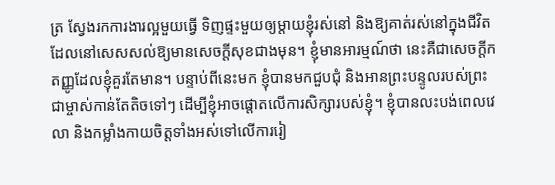ត្រ ស្វែងរកការងារល្អមួយធ្វើ ទិញផ្ទះមួយឲ្យម្ដាយខ្ញុំរស់នៅ និងឱ្យគាត់រស់នៅក្នុងជីវិតដែលនៅសេសសល់ឱ្យមានសេចក្តីសុខជាងមុន។ ខ្ញុំមានអារម្មណ៍ថា នេះគឺជាសេចក្ដីកតញ្ញូដែលខ្ញុំគួរតែមាន។ បន្ទាប់ពីនេះមក ខ្ញុំបានមកជួបជុំ និងអានព្រះបន្ទូលរបស់ព្រះជាម្ចាស់កាន់តែតិចទៅៗ ដើម្បីខ្ញុំអាចផ្ដោតលើការសិក្សារបស់ខ្ញុំ។ ខ្ញុំបានលះបង់ពេលវេលា និងកម្លាំងកាយចិត្តទាំងអស់ទៅលើការរៀ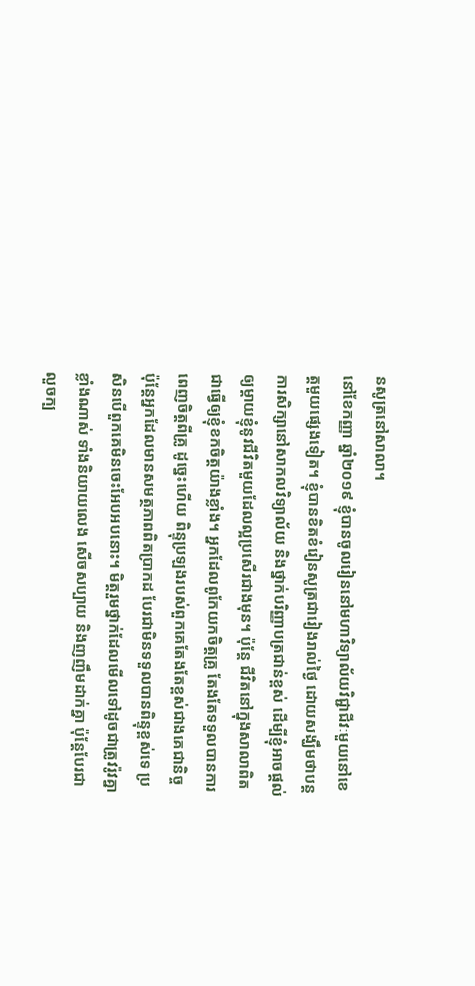នសូត្រនៅសាលា។
នៅខែកញ្ញា ឆ្នាំ២០១៩ ខ្ញុំបានចូលរៀននៅមហាវិទ្យាល័យវិជ្ជាជីវៈមួយនៅខេត្តមួយផ្សេងទៀត។ ខ្ញុំបានខិតខំរៀនសូត្រជារៀងរាល់ថ្ងៃ ដោយសង្ឃឹមថាបន្តការសិក្សានៅសាកលវិទ្យាល័យ និងថ្នាក់បរិញ្ញាបត្រជាន់ខ្ពស់ ដើម្បីខ្ញុំអាចផ្ដល់ឲ្យម្ដាយខ្ញុំនូវជីវិតមួយដែលល្អប្រសើរជាងមុន។ ប៉ុន្តែ ជីវិតនៅក្នុងសាលាពិតជាធ្វើឲ្យខ្ញុំខកចិត្តយ៉ាងខ្លាំង។ អ្នកដែលពូកែយកចិត្តគ្រូ តែងតែទទួលបានការពេញចិត្តពីគ្រូ ដូច្នេះហើយ ពិន្ទុប្រឡងរបស់ពួកគេតែងតែខ្ពស់ជាងគេជានិច្ច ប៉ុន្តែអ្នកដែលមានសមត្ថភាពពិតប្រាកដ បែរជាមិនទទួលបានពិន្ទុខ្ពស់ទេ ប្រសិនបើពួកគេមិនចេះអែបអបនោះ។ មិត្តរួមថ្នាក់ដែលមើលទៅដូចជាត្រូវរ៉ូវគ្នាខ្លាំងណាស់ ទាំងនិយាយលេង សើចសប្បាយ និងញញឹមដាក់គ្នា ប៉ុន្តែបែរជាលួចក្ប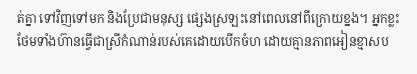ត់គ្នា ទៅវិញទៅមក និងប្រែជាមនុស្ស ផ្សេងស្រឡះនៅពេលនៅពីក្រោយខ្នង។ អ្នកខ្លះថែមទាំងហ៊ានធ្វើជាស្រីកំណាន់របស់គេដោយបើកចំហ ដោយគ្មានភាពអៀនខ្មាសប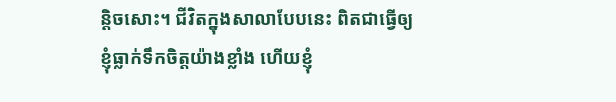ន្តិចសោះ។ ជីវិតក្នុងសាលាបែបនេះ ពិតជាធ្វើឲ្យខ្ញុំធ្លាក់ទឹកចិត្តយ៉ាងខ្លាំង ហើយខ្ញុំ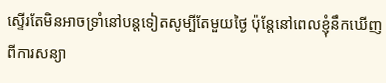ស្ទើរតែមិនអាចទ្រាំនៅបន្ដទៀតសូម្បីតែមួយថ្ងៃ ប៉ុន្តែនៅពេលខ្ញុំនឹកឃើញពីការសន្យា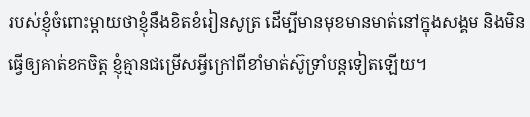របស់ខ្ញុំចំពោះម្ដាយថាខ្ញុំនឹងខិតខំរៀនសូត្រ ដើម្បីមានមុខមានមាត់នៅក្នុងសង្គម និងមិនធ្វើឲ្យគាត់ខកចិត្ត ខ្ញុំគ្មានជម្រើសអ្វីក្រៅពីខាំមាត់ស៊ូទ្រាំបន្តទៀតឡើយ។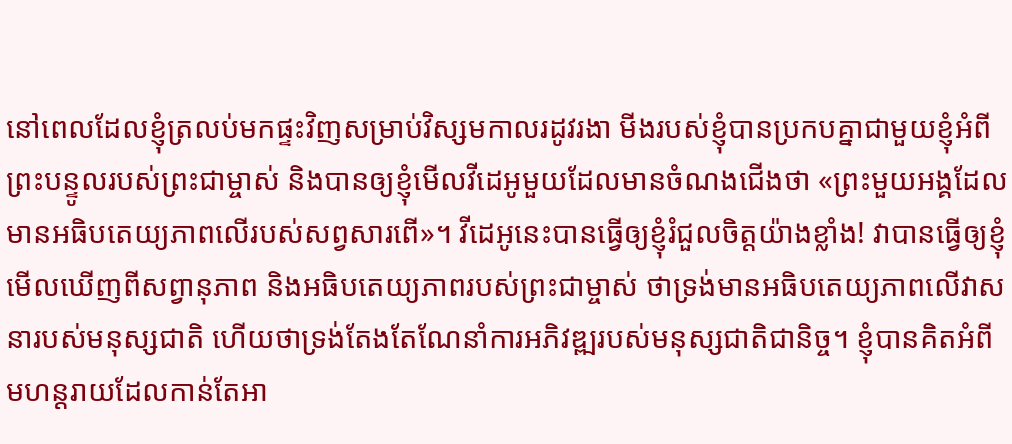នៅពេលដែលខ្ញុំត្រលប់មកផ្ទះវិញសម្រាប់វិស្សមកាលរដូវរងា មីងរបស់ខ្ញុំបានប្រកបគ្នាជាមួយខ្ញុំអំពីព្រះបន្ទូលរបស់ព្រះជាម្ចាស់ និងបានឲ្យខ្ញុំមើលវីដេអូមួយដែលមានចំណងជើងថា «ព្រះមួយអង្គដែលមានអធិបតេយ្យភាពលើរបស់សព្វសារពើ»។ វីដេអូនេះបានធ្វើឲ្យខ្ញុំរំជួលចិត្តយ៉ាងខ្លាំង! វាបានធ្វើឲ្យខ្ញុំមើលឃើញពីសព្វានុភាព និងអធិបតេយ្យភាពរបស់ព្រះជាម្ចាស់ ថាទ្រង់មានអធិបតេយ្យភាពលើវាសនារបស់មនុស្សជាតិ ហើយថាទ្រង់តែងតែណែនាំការអភិវឌ្ឍរបស់មនុស្សជាតិជានិច្ច។ ខ្ញុំបានគិតអំពីមហន្តរាយដែលកាន់តែអា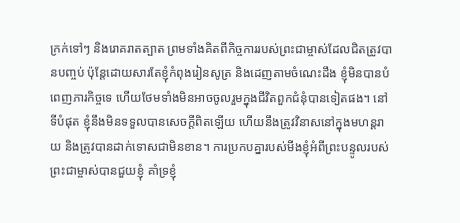ក្រក់ទៅៗ និងរោគរាតត្បាត ព្រមទាំងគិតពីកិច្ចការរបស់ព្រះជាម្ចាស់ដែលជិតត្រូវបានបញ្ចប់ ប៉ុន្តែដោយសារតែខ្ញុំកំពុងរៀនសូត្រ និងដេញតាមចំណេះដឹង ខ្ញុំមិនបានបំពេញភារកិច្ចទេ ហើយថែមទាំងមិនអាចចូលរួមក្នុងជីវិតពួកជំនុំបានទៀតផង។ នៅទីបំផុត ខ្ញុំនឹងមិនទទួលបានសេចក្ដីពិតឡើយ ហើយនឹងត្រូវវិនាសនៅក្នុងមហន្តរាយ និងត្រូវបានដាក់ទោសជាមិនខាន។ ការប្រកបគ្នារបស់មីងខ្ញុំអំពីព្រះបន្ទូលរបស់ព្រះជាម្ចាស់បានជួយខ្ញុំ គាំទ្រខ្ញុំ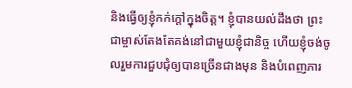និងធ្វើឲ្យខ្ញុំកក់ក្ដៅក្នុងចិត្ត។ ខ្ញុំបានយល់ដឹងថា ព្រះជាម្ចាស់តែងតែគង់នៅជាមួយខ្ញុំជានិច្ច ហើយខ្ញុំចង់ចូលរួមការជួបជុំឲ្យបានច្រើនជាងមុន និងបំពេញភារ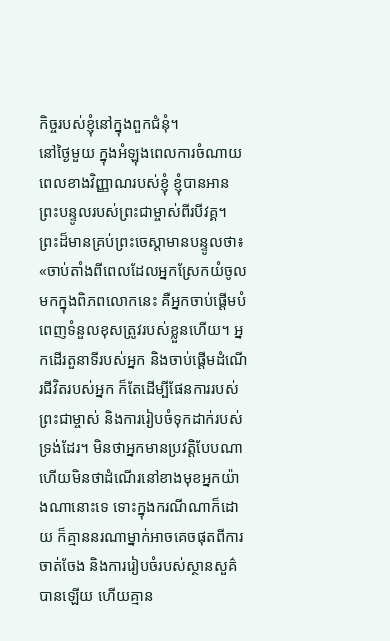កិច្ចរបស់ខ្ញុំនៅក្នុងពួកជំនុំ។
នៅថ្ងៃមួយ ក្នុងអំឡុងពេលការចំណាយពេលខាងវិញ្ញាណរបស់ខ្ញុំ ខ្ញុំបានអានព្រះបន្ទូលរបស់ព្រះជាម្ចាស់ពីរបីវគ្គ។ ព្រះដ៏មានគ្រប់ព្រះចេស្ដាមានបន្ទូលថា៖ «ចាប់តាំងពីពេលដែលអ្នកស្រែកយំចូលមកក្នុងពិភពលោកនេះ គឺអ្នកចាប់ផ្ដើមបំពេញទំនួលខុសត្រូវរបស់ខ្លួនហើយ។ អ្នកដើរតួនាទីរបស់អ្នក និងចាប់ផ្ដើមដំណើរជីវិតរបស់អ្នក ក៏តែដើម្បីផែនការរបស់ព្រះជាម្ចាស់ និងការរៀបចំទុកដាក់របស់ទ្រង់ដែរ។ មិនថាអ្នកមានប្រវត្តិបែបណា ហើយមិនថាដំណើរនៅខាងមុខអ្នកយ៉ាងណានោះទេ ទោះក្នុងករណីណាក៏ដោយ ក៏គ្មាននរណាម្នាក់អាចគេចផុតពីការចាត់ចែង និងការរៀបចំរបស់ស្ថានសួគ៌បានឡើយ ហើយគ្មាន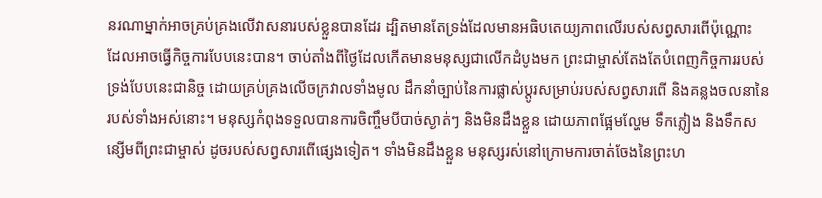នរណាម្នាក់អាចគ្រប់គ្រងលើវាសនារបស់ខ្លួនបានដែរ ដ្បិតមានតែទ្រង់ដែលមានអធិបតេយ្យភាពលើរបស់សព្វសារពើប៉ុណ្ណោះ ដែលអាចធ្វើកិច្ចការបែបនេះបាន។ ចាប់តាំងពីថ្ងៃដែលកើតមានមនុស្សជាលើកដំបូងមក ព្រះជាម្ចាស់តែងតែបំពេញកិច្ចការរបស់ទ្រង់បែបនេះជានិច្ច ដោយគ្រប់គ្រងលើចក្រវាលទាំងមូល ដឹកនាំច្បាប់នៃការផ្លាស់ប្ដូរសម្រាប់របស់សព្វសារពើ និងគន្លងចលនានៃរបស់ទាំងអស់នោះ។ មនុស្សកំពុងទទួលបានការចិញ្ចឹមបីបាច់ស្ងាត់ៗ និងមិនដឹងខ្លួន ដោយភាពផ្អែមល្ហែម ទឹកភ្លៀង និងទឹកសន្សើមពីព្រះជាម្ចាស់ ដូចរបស់សព្វសារពើផ្សេងទៀត។ ទាំងមិនដឹងខ្លួន មនុស្សរស់នៅក្រោមការចាត់ចែងនៃព្រះហ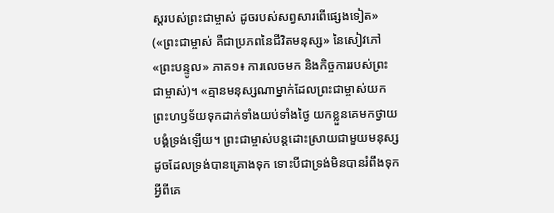ស្ដរបស់ព្រះជាម្ចាស់ ដូចរបស់សព្វសារពើផ្សេងទៀត» («ព្រះជាម្ចាស់ គឺជាប្រភពនៃជីវិតមនុស្ស» នៃសៀវភៅ «ព្រះបន្ទូល» ភាគ១៖ ការលេចមក និងកិច្ចការរបស់ព្រះជាម្ចាស់)។ «គ្មានមនុស្សណាម្នាក់ដែលព្រះជាម្ចាស់យកព្រះហឫទ័យទុកដាក់ទាំងយប់ទាំងថ្ងៃ យកខ្លួនគេមកថ្វាយបង្គំទ្រង់ឡើយ។ ព្រះជាម្ចាស់បន្ដដោះស្រាយជាមួយមនុស្ស ដូចដែលទ្រង់បានគ្រោងទុក ទោះបីជាទ្រង់មិនបានរំពឹងទុកអ្វីពីគេ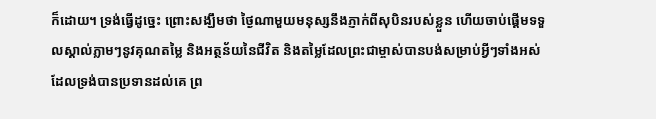ក៏ដោយ។ ទ្រង់ធ្វើដូច្នេះ ព្រោះសង្ឃឹមថា ថ្ងៃណាមួយមនុស្សនឹងភ្ញាក់ពីសុបិនរបស់ខ្លួន ហើយចាប់ផ្ដើមទទួលស្គាល់ភ្លាមៗនូវគុណតម្លៃ និងអត្ថន័យនៃជីវិត និងតម្លៃដែលព្រះជាម្ចាស់បានបង់សម្រាប់អ្វីៗទាំងអស់ដែលទ្រង់បានប្រទានដល់គេ ព្រ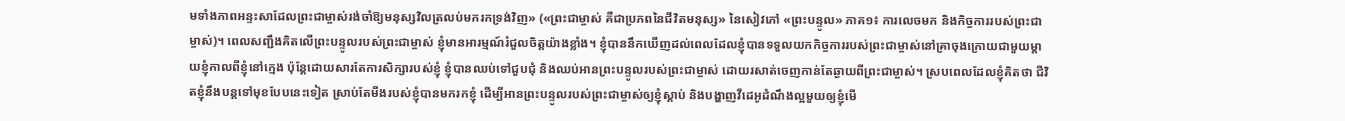មទាំងភាពអន្ទះសាដែលព្រះជាម្ចាស់រង់ចាំឱ្យមនុស្សវិលត្រលប់មករកទ្រង់វិញ» («ព្រះជាម្ចាស់ គឺជាប្រភពនៃជីវិតមនុស្ស» នៃសៀវភៅ «ព្រះបន្ទូល» ភាគ១៖ ការលេចមក និងកិច្ចការរបស់ព្រះជាម្ចាស់)។ ពេលសញ្ជឹងគិតលើព្រះបន្ទូលរបស់ព្រះជាម្ចាស់ ខ្ញុំមានអារម្មណ៍រំជួលចិត្តយ៉ាងខ្លាំង។ ខ្ញុំបាននឹកឃើញដល់ពេលដែលខ្ញុំបានទទួលយកកិច្ចការរបស់ព្រះជាម្ចាស់នៅគ្រាចុងក្រោយជាមួយម្ដាយខ្ញុំកាលពីខ្ញុំនៅក្មេង ប៉ុន្តែដោយសារតែការសិក្សារបស់ខ្ញុំ ខ្ញុំបានឈប់ទៅជួបជុំ និងឈប់អានព្រះបន្ទូលរបស់ព្រះជាម្ចាស់ ដោយរសាត់ចេញកាន់តែឆ្ងាយពីព្រះជាម្ចាស់។ ស្របពេលដែលខ្ញុំគិតថា ជីវិតខ្ញុំនឹងបន្តទៅមុខបែបនេះទៀត ស្រាប់តែមីងរបស់ខ្ញុំបានមករកខ្ញុំ ដើម្បីអានព្រះបន្ទូលរបស់ព្រះជាម្ចាស់ឲ្យខ្ញុំស្ដាប់ និងបង្ហាញវីដេអូដំណឹងល្អមួយឲ្យខ្ញុំមើ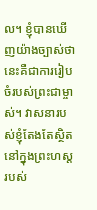ល។ ខ្ញុំបានឃើញយ៉ាងច្បាស់ថា នេះគឺជាការរៀបចំរបស់ព្រះជាម្ចាស់។ វាសនារបស់ខ្ញុំតែងតែស្ថិតនៅក្នុងព្រះហស្តរបស់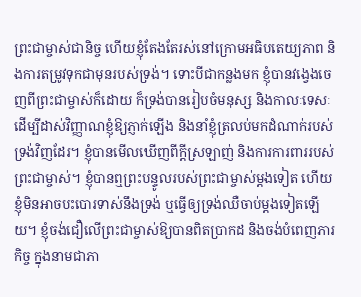ព្រះជាម្ចាស់ជានិច្ច ហើយខ្ញុំតែងតែរស់នៅក្រោមអធិបតេយ្យភាព និងការតម្រូវទុកជាមុនរបស់ទ្រង់។ ទោះបីជាកន្លងមក ខ្ញុំបានវង្វេងចេញពីព្រះជាម្ចាស់ក៏ដោយ ក៏ទ្រង់បានរៀបចំមនុស្ស និងកាលៈទេសៈ ដើម្បីដាស់វិញ្ញាណខ្ញុំឱ្យភ្ញាក់ឡើង និងនាំខ្ញុំត្រលប់មកដំណាក់របស់ទ្រង់វិញដែរ។ ខ្ញុំបានមើលឃើញពីក្ដីស្រឡាញ់ និងការការពាររបស់ព្រះជាម្ចាស់។ ខ្ញុំបានឮព្រះបន្ទូលរបស់ព្រះជាម្ចាស់ម្ដងទៀត ហើយខ្ញុំមិនអាចបះបោរទាស់នឹងទ្រង់ ឬធ្វើឲ្យទ្រង់ឈឺចាប់ម្ដងទៀតឡើយ។ ខ្ញុំចង់ជឿលើព្រះជាម្ចាស់ឱ្យបានពិតប្រាកដ និងចង់បំពេញភារកិច្ច ក្នុងនាមជាភា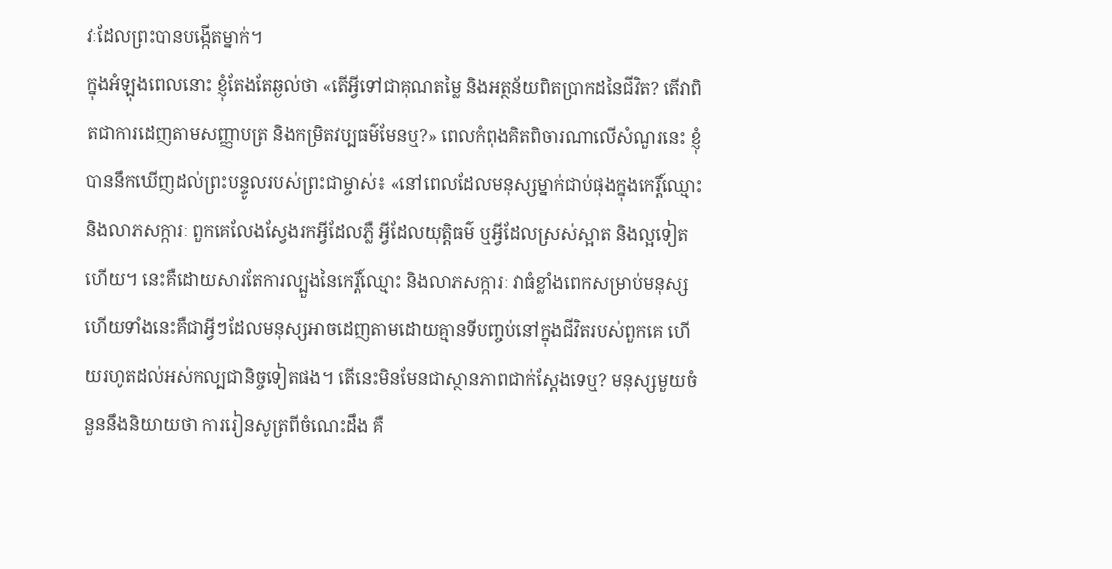វៈដែលព្រះបានបង្កើតម្នាក់។
ក្នុងអំឡុងពេលនោះ ខ្ញុំតែងតែឆ្ងល់ថា «តើអ្វីទៅជាគុណតម្លៃ និងអត្ថន័យពិតប្រាកដនៃជីវិត? តើវាពិតជាការដេញតាមសញ្ញាបត្រ និងកម្រិតវប្បធម៌មែនឬ?» ពេលកំពុងគិតពិចារណាលើសំណួរនេះ ខ្ញុំបាននឹកឃើញដល់ព្រះបន្ទូលរបស់ព្រះជាម្ចាស់៖ «នៅពេលដែលមនុស្សម្នាក់ជាប់ផុងក្នុងកេរ្តិ៍ឈ្មោះ និងលាភសក្ការៈ ពួកគេលែងស្វែងរកអ្វីដែលភ្លឺ អ្វីដែលយុត្តិធម៌ ឬអ្វីដែលស្រស់ស្អាត និងល្អទៀតហើយ។ នេះគឺដោយសារតែការល្បួងនៃកេរ្តិ៍ឈ្មោះ និងលាភសក្ការៈ វាធំខ្លាំងពេកសម្រាប់មនុស្ស ហើយទាំងនេះគឺជាអ្វីៗដែលមនុស្សអាចដេញតាមដោយគ្មានទីបញ្ចប់នៅក្នុងជីវិតរបស់ពួកគេ ហើយរហូតដល់អស់កល្បជានិច្ចទៀតផង។ តើនេះមិនមែនជាស្ថានភាពជាក់ស្ដែងទេឬ? មនុស្សមួយចំនួននឹងនិយាយថា ការរៀនសូត្រពីចំណេះដឹង គឺ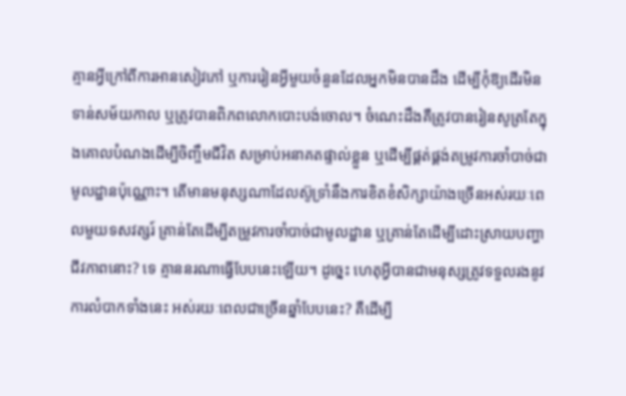គ្មានអ្វីក្រៅពីការអានសៀវភៅ ឬការរៀនអ្វីមួយចំនួនដែលអ្នកមិនបានដឹង ដើម្បីកុំឱ្យដើរមិនទាន់សម័យកាល ឬត្រូវបានពិភពលោកបោះបង់ចោល។ ចំណេះដឹងគឺត្រូវបានរៀនសូត្រតែក្នុងគោលបំណងដើម្បីចិញ្ចឹមជីវិត សម្រាប់អនាគតផ្ទាល់ខ្លួន ឬដើម្បីផ្គត់ផ្គង់តម្រូវការចាំបាច់ជាមូលដ្ឋានប៉ុណ្ណោះ។ តើមានមនុស្សណាដែលស៊ូទ្រាំនឹងការខិតខំសិក្សាយ៉ាងច្រើនអស់រយៈពេលមួយទសវត្សរ៍ គ្រាន់តែដើម្បីតម្រូវការចាំបាច់ជាមូលដ្ឋាន ឬគ្រាន់តែដើម្បីដោះស្រាយបញ្ហាជីវភាពនោះ? ទេ គ្មាននរណាធ្វើបែបនេះឡើយ។ ដូច្នេះ ហេតុអ្វីបានជាមនុស្សត្រូវទទួលរងនូវការលំបាកទាំងនេះ អស់រយៈពេលជាច្រើនឆ្នាំបែបនេះ? គឺដើម្បី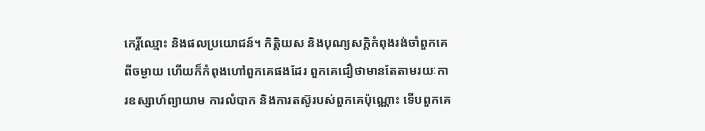កេរ្តិ៍ឈ្មោះ និងផលប្រយោជន៍។ កិត្តិយស និងបុណ្យសក្ដិកំពុងរង់ចាំពួកគេពីចម្ងាយ ហើយក៏កំពុងហៅពួកគេផងដែរ ពួកគេជឿថាមានតែតាមរយៈការឧស្សាហ៍ព្យាយាម ការលំបាក និងការតស៊ូរបស់ពួកគេប៉ុណ្ណោះ ទើបពួកគេ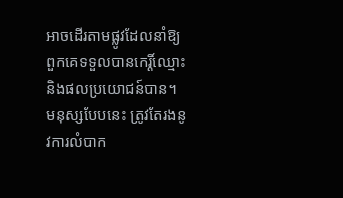អាចដើរតាមផ្លូវដែលនាំឱ្យពួកគេទទួលបានកេរ្តិ៍ឈ្មោះ និងផលប្រយោជន៍បាន។ មនុស្សបែបនេះ ត្រូវតែរងនូវការលំបាក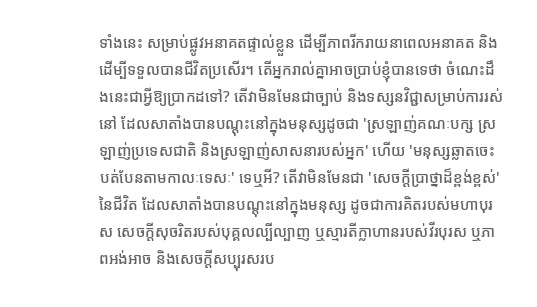ទាំងនេះ សម្រាប់ផ្លូវអនាគតផ្ទាល់ខ្លួន ដើម្បីភាពរីករាយនាពេលអនាគត និងដើម្បីទទួលបានជីវិតប្រសើរ។ តើអ្នករាល់គ្នាអាចប្រាប់ខ្ញុំបានទេថា ចំណេះដឹងនេះជាអ្វីឱ្យប្រាកដទៅ? តើវាមិនមែនជាច្បាប់ និងទស្សនវិជ្ជាសម្រាប់ការរស់នៅ ដែលសាតាំងបានបណ្ដុះនៅក្នុងមនុស្សដូចជា 'ស្រឡាញ់គណៈបក្ស ស្រឡាញ់ប្រទេសជាតិ និងស្រឡាញ់សាសនារបស់អ្នក' ហើយ 'មនុស្សឆ្លាតចេះបត់បែនតាមកាលៈទេសៈ' ទេឬអី? តើវាមិនមែនជា 'សេចក្ដីប្រាថ្នាដ៏ខ្ពង់ខ្ពស់' នៃជីវិត ដែលសាតាំងបានបណ្ដុះនៅក្នុងមនុស្ស ដូចជាការគិតរបស់មហាបុរស សេចក្ដីសុចរិតរបស់បុគ្គលល្បីល្បាញ ឬស្មារតីក្លាហានរបស់វីរបុរស ឬភាពអង់អាច និងសេចក្ដីសប្បុរសរប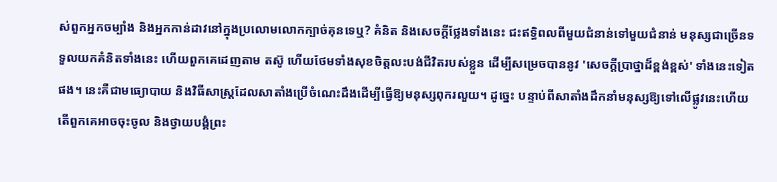ស់ពួកអ្នកចម្បាំង និងអ្នកកាន់ដាវនៅក្នុងប្រលោមលោកក្បាច់គុនទេឬ? គំនិត និងសេចក្ដីថ្លែងទាំងនេះ ជះឥទ្ធិពលពីមួយជំនាន់ទៅមួយជំនាន់ មនុស្សជាច្រើនទទួលយកគំនិតទាំងនេះ ហើយពួកគេដេញតាម តស៊ូ ហើយថែមទាំងសុខចិត្តលះបង់ជីវិតរបស់ខ្លួន ដើម្បីសម្រេចបាននូវ 'សេចក្ដីប្រាថ្នាដ៏ខ្ពង់ខ្ពស់' ទាំងនេះទៀតផង។ នេះគឺជាមធ្យោបាយ និងវិធីសាស្ត្រដែលសាតាំងប្រើចំណេះដឹងដើម្បីធ្វើឱ្យមនុស្សពុករលួយ។ ដូច្នេះ បន្ទាប់ពីសាតាំងដឹកនាំមនុស្សឱ្យទៅលើផ្លូវនេះហើយ តើពួកគេអាចចុះចូល និងថ្វាយបង្គំព្រះ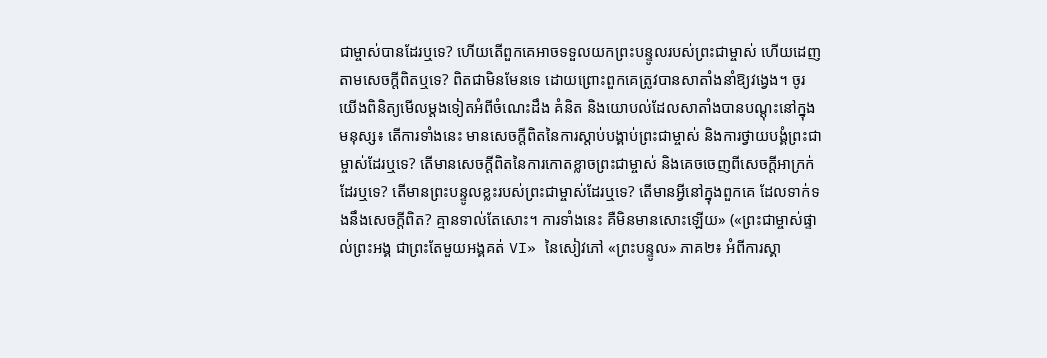ជាម្ចាស់បានដែរឬទេ? ហើយតើពួកគេអាចទទួលយកព្រះបន្ទូលរបស់ព្រះជាម្ចាស់ ហើយដេញតាមសេចក្ដីពិតឬទេ? ពិតជាមិនមែនទេ ដោយព្រោះពួកគេត្រូវបានសាតាំងនាំឱ្យវង្វេង។ ចូរយើងពិនិត្យមើលម្តងទៀតអំពីចំណេះដឹង គំនិត និងយោបល់ដែលសាតាំងបានបណ្ដុះនៅក្នុងមនុស្ស៖ តើការទាំងនេះ មានសេចក្ដីពិតនៃការស្តាប់បង្គាប់ព្រះជាម្ចាស់ និងការថ្វាយបង្គំព្រះជាម្ចាស់ដែរឬទេ? តើមានសេចក្ដីពិតនៃការកោតខ្លាចព្រះជាម្ចាស់ និងគេចចេញពីសេចក្ដីអាក្រក់ដែរឬទេ? តើមានព្រះបន្ទូលខ្លះរបស់ព្រះជាម្ចាស់ដែរឬទេ? តើមានអ្វីនៅក្នុងពួកគេ ដែលទាក់ទងនឹងសេចក្ដីពិត? គ្មានទាល់តែសោះ។ ការទាំងនេះ គឺមិនមានសោះឡើយ» («ព្រះជាម្ចាស់ផ្ទាល់ព្រះអង្គ ជាព្រះតែមួយអង្គគត់ VI» នៃសៀវភៅ «ព្រះបន្ទូល» ភាគ២៖ អំពីការស្គា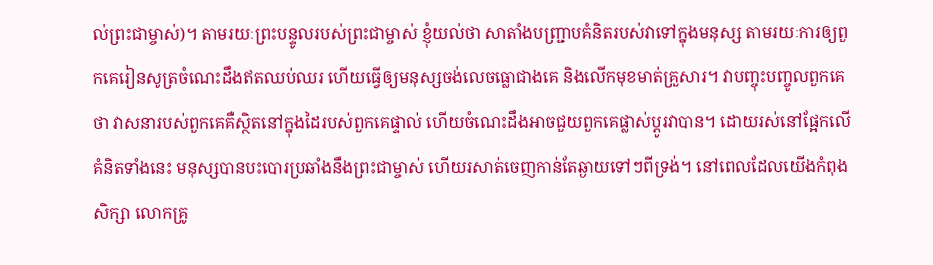ល់ព្រះជាម្ចាស់)។ តាមរយៈព្រះបន្ទូលរបស់ព្រះជាម្ចាស់ ខ្ញុំយល់ថា សាតាំងបញ្ជ្រាបគំនិតរបស់វាទៅក្នុងមនុស្ស តាមរយៈការឲ្យពួកគេរៀនសូត្រចំណេះដឹងឥតឈប់ឈរ ហើយធ្វើឲ្យមនុស្សចង់លេចធ្លោជាងគេ និងលើកមុខមាត់គ្រួសារ។ វាបញ្ចុះបញ្ចូលពួកគេថា វាសនារបស់ពួកគេគឺស្ថិតនៅក្នុងដៃរបស់ពួកគេផ្ទាល់ ហើយចំណេះដឹងអាចជួយពួកគេផ្លាស់ប្ដូរវាបាន។ ដោយរស់នៅផ្អែកលើគំនិតទាំងនេះ មនុស្សបានបះបោរប្រឆាំងនឹងព្រះជាម្ចាស់ ហើយរសាត់ចេញកាន់តែឆ្ងាយទៅៗពីទ្រង់។ នៅពេលដែលយើងកំពុងសិក្សា លោកគ្រូ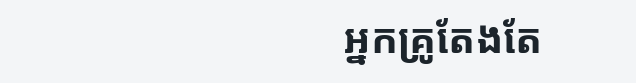អ្នកគ្រូតែងតែ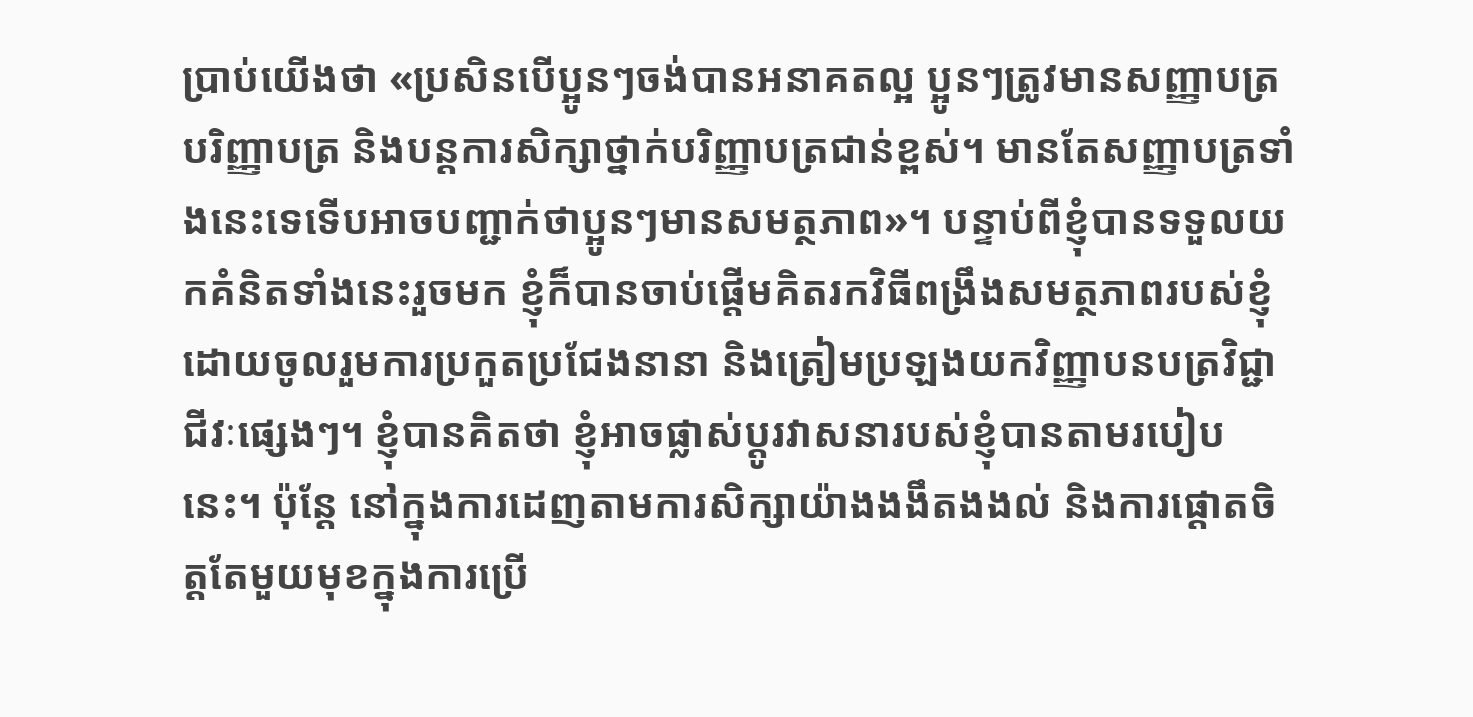ប្រាប់យើងថា «ប្រសិនបើប្អូនៗចង់បានអនាគតល្អ ប្អូនៗត្រូវមានសញ្ញាបត្របរិញ្ញាបត្រ និងបន្តការសិក្សាថ្នាក់បរិញ្ញាបត្រជាន់ខ្ពស់។ មានតែសញ្ញាបត្រទាំងនេះទេទើបអាចបញ្ជាក់ថាប្អូនៗមានសមត្ថភាព»។ បន្ទាប់ពីខ្ញុំបានទទួលយកគំនិតទាំងនេះរួចមក ខ្ញុំក៏បានចាប់ផ្ដើមគិតរកវិធីពង្រឹងសមត្ថភាពរបស់ខ្ញុំ ដោយចូលរួមការប្រកួតប្រជែងនានា និងត្រៀមប្រឡងយកវិញ្ញាបនបត្រវិជ្ជាជីវៈផ្សេងៗ។ ខ្ញុំបានគិតថា ខ្ញុំអាចផ្លាស់ប្ដូរវាសនារបស់ខ្ញុំបានតាមរបៀបនេះ។ ប៉ុន្តែ នៅក្នុងការដេញតាមការសិក្សាយ៉ាងងងឹតងងល់ និងការផ្ដោតចិត្តតែមួយមុខក្នុងការប្រើ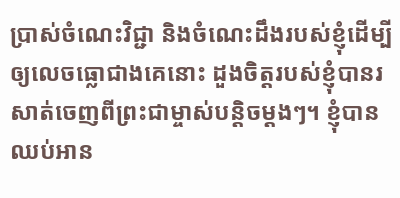ប្រាស់ចំណេះវិជ្ជា និងចំណេះដឹងរបស់ខ្ញុំដើម្បីឲ្យលេចធ្លោជាងគេនោះ ដួងចិត្តរបស់ខ្ញុំបានរសាត់ចេញពីព្រះជាម្ចាស់បន្តិចម្ដងៗ។ ខ្ញុំបានឈប់អាន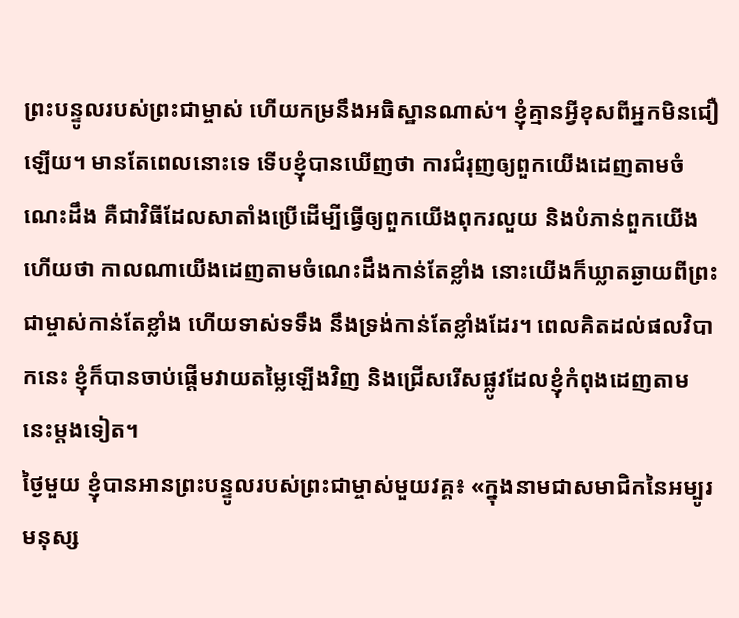ព្រះបន្ទូលរបស់ព្រះជាម្ចាស់ ហើយកម្រនឹងអធិស្ឋានណាស់។ ខ្ញុំគ្មានអ្វីខុសពីអ្នកមិនជឿឡើយ។ មានតែពេលនោះទេ ទើបខ្ញុំបានឃើញថា ការជំរុញឲ្យពួកយើងដេញតាមចំណេះដឹង គឺជាវិធីដែលសាតាំងប្រើដើម្បីធ្វើឲ្យពួកយើងពុករលួយ និងបំភាន់ពួកយើង ហើយថា កាលណាយើងដេញតាមចំណេះដឹងកាន់តែខ្លាំង នោះយើងក៏ឃ្លាតឆ្ងាយពីព្រះជាម្ចាស់កាន់តែខ្លាំង ហើយទាស់ទទឹង នឹងទ្រង់កាន់តែខ្លាំងដែរ។ ពេលគិតដល់ផលវិបាកនេះ ខ្ញុំក៏បានចាប់ផ្ដើមវាយតម្លៃឡើងវិញ និងជ្រើសរើសផ្លូវដែលខ្ញុំកំពុងដេញតាមនេះម្ដងទៀត។
ថ្ងៃមួយ ខ្ញុំបានអានព្រះបន្ទូលរបស់ព្រះជាម្ចាស់មួយវគ្គ៖ «ក្នុងនាមជាសមាជិកនៃអម្បូរមនុស្ស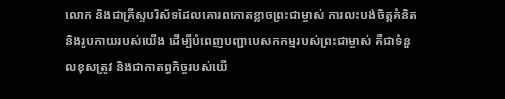លោក និងជាគ្រីស្ទបរិស័ទដែលគោរពកោតខ្លាចព្រះជាម្ចាស់ ការលះបង់ចិត្តគំនិត និងរូបកាយរបស់យើង ដើម្បីបំពេញបញ្ជាបេសកកម្មរបស់ព្រះជាម្ចាស់ គឺជាទំនួលខុសត្រូវ និងជាកាតព្វកិច្ចរបស់យើ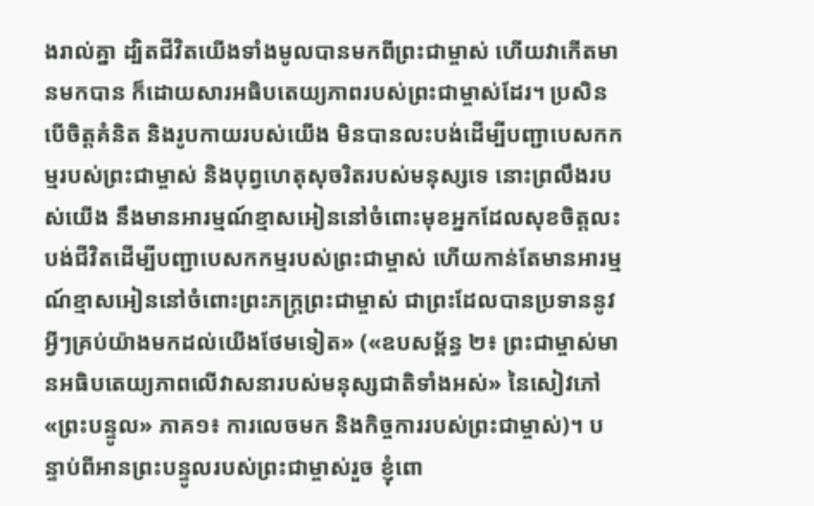ងរាល់គ្នា ដ្បិតជីវិតយើងទាំងមូលបានមកពីព្រះជាម្ចាស់ ហើយវាកើតមានមកបាន ក៏ដោយសារអធិបតេយ្យភាពរបស់ព្រះជាម្ចាស់ដែរ។ ប្រសិនបើចិត្តគំនិត និងរូបកាយរបស់យើង មិនបានលះបង់ដើម្បីបញ្ជាបេសកកម្មរបស់ព្រះជាម្ចាស់ និងបុព្វហេតុសុចរិតរបស់មនុស្សទេ នោះព្រលឹងរបស់យើង នឹងមានអារម្មណ៍ខ្មាសអៀននៅចំពោះមុខអ្នកដែលសុខចិត្តលះបង់ជីវិតដើម្បីបញ្ជាបេសកកម្មរបស់ព្រះជាម្ចាស់ ហើយកាន់តែមានអារម្មណ៍ខ្មាសអៀននៅចំពោះព្រះភក្ត្រព្រះជាម្ចាស់ ជាព្រះដែលបានប្រទាននូវអ្វីៗគ្រប់យ៉ាងមកដល់យើងថែមទៀត» («ឧបសម្ព័ន្ធ ២៖ ព្រះជាម្ចាស់មានអធិបតេយ្យភាពលើវាសនារបស់មនុស្សជាតិទាំងអស់» នៃសៀវភៅ «ព្រះបន្ទូល» ភាគ១៖ ការលេចមក និងកិច្ចការរបស់ព្រះជាម្ចាស់)។ បន្ទាប់ពីអានព្រះបន្ទូលរបស់ព្រះជាម្ចាស់រួច ខ្ញុំពោ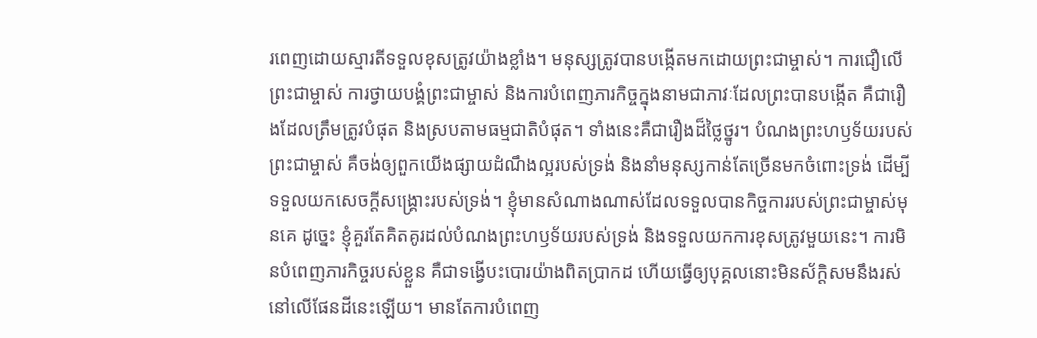រពេញដោយស្មារតីទទួលខុសត្រូវយ៉ាងខ្លាំង។ មនុស្សត្រូវបានបង្កើតមកដោយព្រះជាម្ចាស់។ ការជឿលើព្រះជាម្ចាស់ ការថ្វាយបង្គំព្រះជាម្ចាស់ និងការបំពេញភារកិច្ចក្នុងនាមជាភាវៈដែលព្រះបានបង្កើត គឺជារឿងដែលត្រឹមត្រូវបំផុត និងស្របតាមធម្មជាតិបំផុត។ ទាំងនេះគឺជារឿងដ៏ថ្លៃថ្នូរ។ បំណងព្រះហឫទ័យរបស់ព្រះជាម្ចាស់ គឺចង់ឲ្យពួកយើងផ្សាយដំណឹងល្អរបស់ទ្រង់ និងនាំមនុស្សកាន់តែច្រើនមកចំពោះទ្រង់ ដើម្បីទទួលយកសេចក្ដីសង្គ្រោះរបស់ទ្រង់។ ខ្ញុំមានសំណាងណាស់ដែលទទួលបានកិច្ចការរបស់ព្រះជាម្ចាស់មុនគេ ដូច្នេះ ខ្ញុំគួរតែគិតគូរដល់បំណងព្រះហឫទ័យរបស់ទ្រង់ និងទទួលយកការខុសត្រូវមួយនេះ។ ការមិនបំពេញភារកិច្ចរបស់ខ្លួន គឺជាទង្វើបះបោរយ៉ាងពិតប្រាកដ ហើយធ្វើឲ្យបុគ្គលនោះមិនស័ក្តិសមនឹងរស់នៅលើផែនដីនេះឡើយ។ មានតែការបំពេញ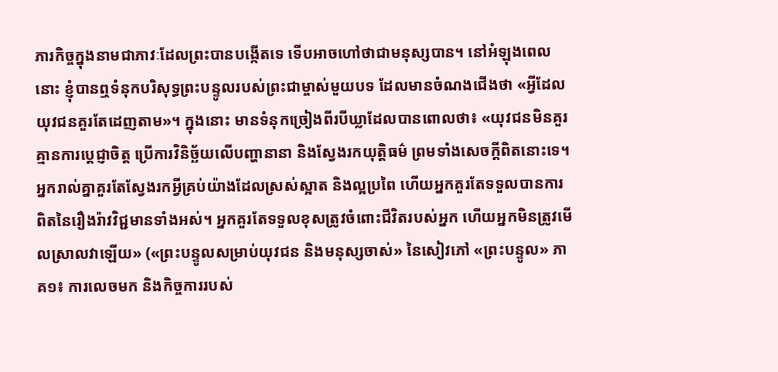ភារកិច្ចក្នុងនាមជាភាវៈដែលព្រះបានបង្កើតទេ ទើបអាចហៅថាជាមនុស្សបាន។ នៅអំឡុងពេលនោះ ខ្ញុំបានឮទំនុកបរិសុទ្ធព្រះបន្ទូលរបស់ព្រះជាម្ចាស់មួយបទ ដែលមានចំណងជើងថា «អ្វីដែលយុវជនគួរតែដេញតាម»។ ក្នុងនោះ មានទំនុកច្រៀងពីរបីឃ្លាដែលបានពោលថា៖ «យុវជនមិនគួរគ្មានការប្តេជ្ញាចិត្ត ប្រើការវិនិច្ឆ័យលើបញ្ហានានា និងស្វែងរកយុត្តិធម៌ ព្រមទាំងសេចក្ដីពិតនោះទេ។ អ្នករាល់គ្នាគួរតែស្វែងរកអ្វីគ្រប់យ៉ាងដែលស្រស់ស្អាត និងល្អប្រពៃ ហើយអ្នកគួរតែទទួលបានការពិតនៃរឿងរ៉ាវវិជ្ជមានទាំងអស់។ អ្នកគួរតែទទួលខុសត្រូវចំពោះជីវិតរបស់អ្នក ហើយអ្នកមិនត្រូវមើលស្រាលវាឡើយ» («ព្រះបន្ទូលសម្រាប់យុវជន និងមនុស្សចាស់» នៃសៀវភៅ «ព្រះបន្ទូល» ភាគ១៖ ការលេចមក និងកិច្ចការរបស់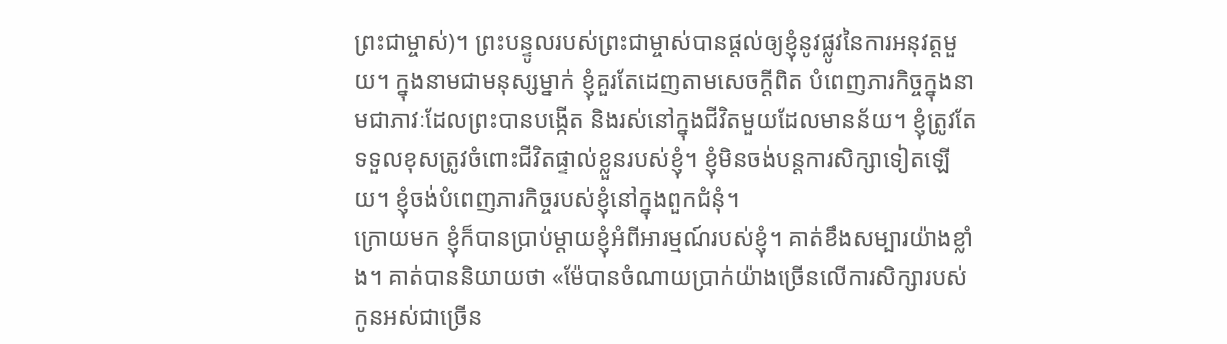ព្រះជាម្ចាស់)។ ព្រះបន្ទូលរបស់ព្រះជាម្ចាស់បានផ្ដល់ឲ្យខ្ញុំនូវផ្លូវនៃការអនុវត្តមួយ។ ក្នុងនាមជាមនុស្សម្នាក់ ខ្ញុំគួរតែដេញតាមសេចក្ដីពិត បំពេញភារកិច្ចក្នុងនាមជាភាវៈដែលព្រះបានបង្កើត និងរស់នៅក្នុងជីវិតមួយដែលមានន័យ។ ខ្ញុំត្រូវតែទទួលខុសត្រូវចំពោះជីវិតផ្ទាល់ខ្លួនរបស់ខ្ញុំ។ ខ្ញុំមិនចង់បន្តការសិក្សាទៀតឡើយ។ ខ្ញុំចង់បំពេញភារកិច្ចរបស់ខ្ញុំនៅក្នុងពួកជំនុំ។
ក្រោយមក ខ្ញុំក៏បានប្រាប់ម្ដាយខ្ញុំអំពីអារម្មណ៍របស់ខ្ញុំ។ គាត់ខឹងសម្បារយ៉ាងខ្លាំង។ គាត់បាននិយាយថា «ម៉ែបានចំណាយប្រាក់យ៉ាងច្រើនលើការសិក្សារបស់កូនអស់ជាច្រើន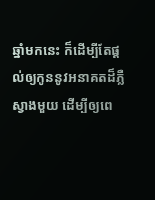ឆ្នាំមកនេះ ក៏ដើម្បីតែផ្ដល់ឲ្យកូននូវអនាគតដ៏ភ្លឺស្វាងមួយ ដើម្បីឲ្យពេ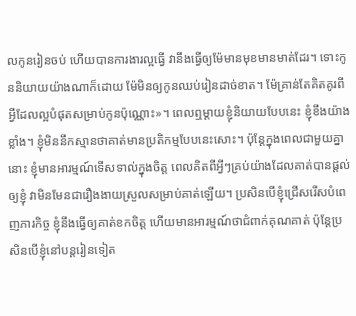លកូនរៀនចប់ ហើយបានការងារល្អធ្វើ វានឹងធ្វើឲ្យម៉ែមានមុខមានមាត់ដែរ។ ទោះកូននិយាយយ៉ាងណាក៏ដោយ ម៉ែមិនឲ្យកូនឈប់រៀនដាច់ខាត។ ម៉ែគ្រាន់តែគិតគូរពីអ្វីដែលល្អបំផុតសម្រាប់កូនប៉ុណ្ណោះ»។ ពេលឮម្ដាយខ្ញុំនិយាយបែបនេះ ខ្ញុំខឹងយ៉ាងខ្លាំង។ ខ្ញុំមិននឹកស្មានថាគាត់មានប្រតិកម្មបែបនេះសោះ។ ប៉ុន្តែក្នុងពេលជាមួយគ្នានោះ ខ្ញុំមានអារម្មណ៍ទើសទាល់ក្នុងចិត្ត ពេលគិតពីអ្វីៗគ្រប់យ៉ាងដែលគាត់បានផ្ដល់ឲ្យខ្ញុំ វាមិនមែនជារឿងងាយស្រួលសម្រាប់គាត់ឡើយ។ ប្រសិនបើខ្ញុំជ្រើសរើសបំពេញភារកិច្ច ខ្ញុំនឹងធ្វើឲ្យគាត់ខកចិត្ត ហើយមានអារម្មណ៍ថាជំពាក់គុណគាត់ ប៉ុន្តែប្រសិនបើខ្ញុំនៅបន្តរៀនទៀត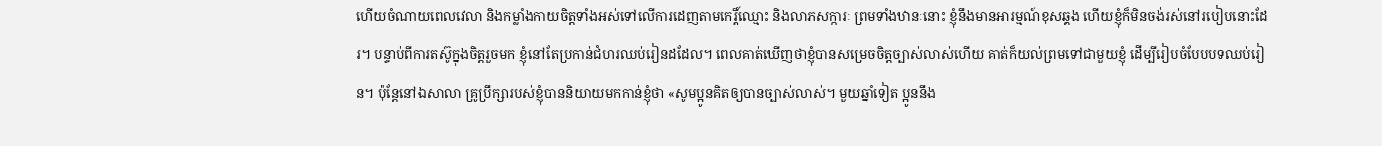ហើយចំណាយពេលវេលា និងកម្លាំងកាយចិត្តទាំងអស់ទៅលើការដេញតាមកេរ្តិ៍ឈ្មោះ និងលាភសក្ការៈ ព្រមទាំងឋានៈនោះ ខ្ញុំនឹងមានអារម្មណ៍ខុសឆ្គង ហើយខ្ញុំក៏មិនចង់រស់នៅរបៀបនោះដែរ។ បន្ទាប់ពីការតស៊ូក្នុងចិត្តរួចមក ខ្ញុំនៅតែប្រកាន់ជំហរឈប់រៀនដដែល។ ពេលគាត់ឃើញថាខ្ញុំបានសម្រេចចិត្តច្បាស់លាស់ហើយ គាត់ក៏យល់ព្រមទៅជាមួយខ្ញុំ ដើម្បីរៀបចំបែបបទឈប់រៀន។ ប៉ុន្តែនៅឯសាលា គ្រូប្រឹក្សារបស់ខ្ញុំបាននិយាយមកកាន់ខ្ញុំថា «សូមប្អូនគិតឲ្យបានច្បាស់លាស់។ មួយឆ្នាំទៀត ប្អូននឹង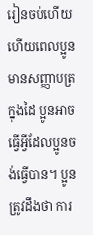រៀនចប់ហើយ ហើយពេលប្អូនមានសញ្ញាបត្រក្នុងដៃ ប្អូនអាចធ្វើអ្វីដែលប្អូនចង់ធ្វើបាន។ ប្អូនត្រូវដឹងថា ការ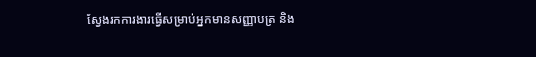ស្វែងរកការងារធ្វើសម្រាប់អ្នកមានសញ្ញាបត្រ និង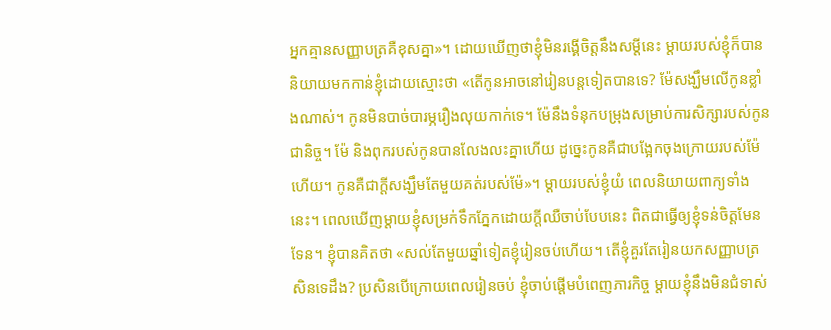អ្នកគ្មានសញ្ញាបត្រគឺខុសគ្នា»។ ដោយឃើញថាខ្ញុំមិនរង្គើចិត្តនឹងសម្ដីនេះ ម្ដាយរបស់ខ្ញុំក៏បាននិយាយមកកាន់ខ្ញុំដោយស្មោះថា «តើកូនអាចនៅរៀនបន្តទៀតបានទេ? ម៉ែសង្ឃឹមលើកូនខ្លាំងណាស់។ កូនមិនបាច់បារម្ភរឿងលុយកាក់ទេ។ ម៉ែនឹងទំនុកបម្រុងសម្រាប់ការសិក្សារបស់កូនជានិច្ច។ ម៉ែ និងពុករបស់កូនបានលែងលះគ្នាហើយ ដូច្នេះកូនគឺជាបង្អែកចុងក្រោយរបស់ម៉ែហើយ។ កូនគឺជាក្ដីសង្ឃឹមតែមួយគត់របស់ម៉ែ»។ ម្ដាយរបស់ខ្ញុំយំ ពេលនិយាយពាក្យទាំងនេះ។ ពេលឃើញម្ដាយខ្ញុំសម្រក់ទឹកភ្នែកដោយក្ដីឈឺចាប់បែបនេះ ពិតជាធ្វើឲ្យខ្ញុំទន់ចិត្តមែនទែន។ ខ្ញុំបានគិតថា «សល់តែមួយឆ្នាំទៀតខ្ញុំរៀនចប់ហើយ។ តើខ្ញុំគួរតែរៀនយកសញ្ញាបត្រសិនទេដឹង? ប្រសិនបើក្រោយពេលរៀនចប់ ខ្ញុំចាប់ផ្ដើមបំពេញភារកិច្ច ម្ដាយខ្ញុំនឹងមិនជំទាស់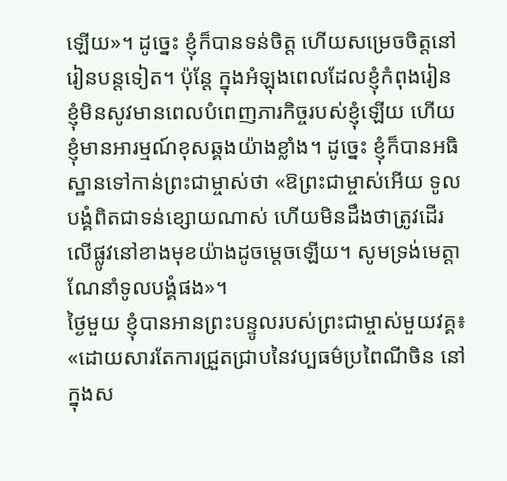ឡើយ»។ ដូច្នេះ ខ្ញុំក៏បានទន់ចិត្ត ហើយសម្រេចចិត្តនៅរៀនបន្តទៀត។ ប៉ុន្តែ ក្នុងអំឡុងពេលដែលខ្ញុំកំពុងរៀន ខ្ញុំមិនសូវមានពេលបំពេញភារកិច្ចរបស់ខ្ញុំឡើយ ហើយខ្ញុំមានអារម្មណ៍ខុសឆ្គងយ៉ាងខ្លាំង។ ដូច្នេះ ខ្ញុំក៏បានអធិស្ឋានទៅកាន់ព្រះជាម្ចាស់ថា «ឱព្រះជាម្ចាស់អើយ ទូលបង្គំពិតជាទន់ខ្សោយណាស់ ហើយមិនដឹងថាត្រូវដើរលើផ្លូវនៅខាងមុខយ៉ាងដូចម្ដេចឡើយ។ សូមទ្រង់មេត្តាណែនាំទូលបង្គំផង»។
ថ្ងៃមួយ ខ្ញុំបានអានព្រះបន្ទូលរបស់ព្រះជាម្ចាស់មួយវគ្គ៖ «ដោយសារតែការជ្រួតជ្រាបនៃវប្បធម៌ប្រពៃណីចិន នៅក្នុងស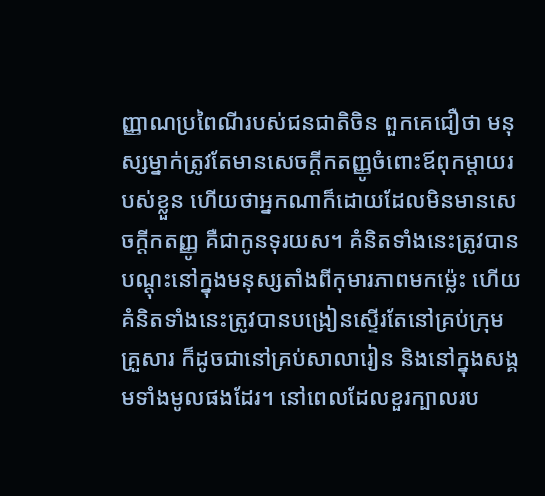ញ្ញាណប្រពៃណីរបស់ជនជាតិចិន ពួកគេជឿថា មនុស្សម្នាក់ត្រូវតែមានសេចក្ដីកតញ្ញូចំពោះឪពុកម្ដាយរបស់ខ្លួន ហើយថាអ្នកណាក៏ដោយដែលមិនមានសេចក្ដីកតញ្ញូ គឺជាកូនទុរយស។ គំនិតទាំងនេះត្រូវបានបណ្ដុះនៅក្នុងមនុស្សតាំងពីកុមារភាពមកម្ល៉េះ ហើយគំនិតទាំងនេះត្រូវបានបង្រៀនស្ទើរតែនៅគ្រប់ក្រុមគ្រួសារ ក៏ដូចជានៅគ្រប់សាលារៀន និងនៅក្នុងសង្គមទាំងមូលផងដែរ។ នៅពេលដែលខួរក្បាលរប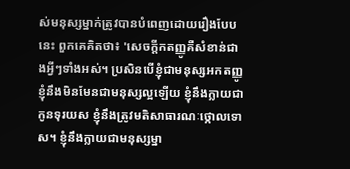ស់មនុស្សម្នាក់ត្រូវបានបំពេញដោយរឿងបែបនេះ ពួកគេគិតថា៖ 'សេចក្ដីកតញ្ញូគឺសំខាន់ជាងអ្វីៗទាំងអស់។ ប្រសិនបើខ្ញុំជាមនុស្សអកតញ្ញូ ខ្ញុំនឹងមិនមែនជាមនុស្សល្អឡើយ ខ្ញុំនឹងក្លាយជាកូនទុរយស ខ្ញុំនឹងត្រូវមតិសាធារណៈថ្កោលទោស។ ខ្ញុំនឹងក្លាយជាមនុស្សម្នា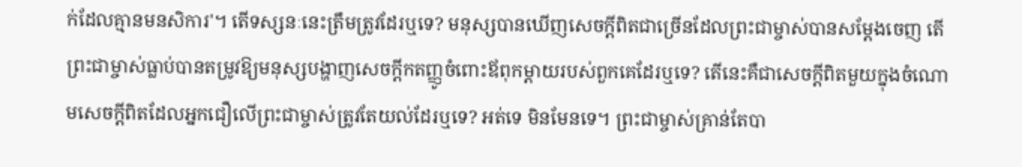ក់ដែលគ្មានមនសិការ'។ តើទស្សនៈនេះត្រឹមត្រូវដែរឬទេ? មនុស្សបានឃើញសេចក្ដីពិតជាច្រើនដែលព្រះជាម្ចាស់បានសម្ដែងចេញ តើព្រះជាម្ចាស់ធ្លាប់បានតម្រូវឱ្យមនុស្សបង្ហាញសេចក្ដីកតញ្ញូចំពោះឪពុកម្ដាយរបស់ពួកគេដែរឬទេ? តើនេះគឺជាសេចក្ដីពិតមួយក្នុងចំណោមសេចក្ដីពិតដែលអ្នកជឿលើព្រះជាម្ចាស់ត្រូវតែយល់ដែរឬទេ? អត់ទេ មិនមែនទេ។ ព្រះជាម្ចាស់គ្រាន់តែបា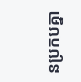នប្រកបគ្នា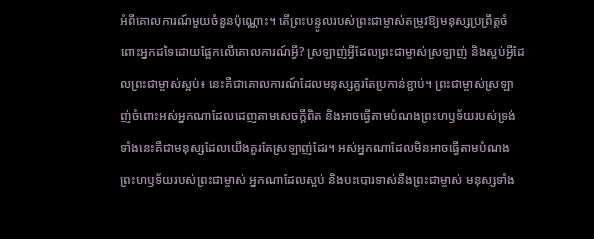អំពីគោលការណ៍មួយចំនួនប៉ុណ្ណោះ។ តើព្រះបន្ទូលរបស់ព្រះជាម្ចាស់តម្រូវឱ្យមនុស្សប្រព្រឹត្តចំពោះអ្នកដទៃដោយផ្អែកលើគោលការណ៍អ្វី? ស្រឡាញ់អ្វីដែលព្រះជាម្ចាស់ស្រឡាញ់ និងស្អប់អ្វីដែលព្រះជាម្ចាស់ស្អប់៖ នេះគឺជាគោលការណ៍ដែលមនុស្សគួរតែប្រកាន់ខ្ជាប់។ ព្រះជាម្ចាស់ស្រឡាញ់ចំពោះអស់អ្នកណាដែលដេញតាមសេចក្ដីពិត និងអាចធ្វើតាមបំណងព្រះហឫទ័យរបស់ទ្រង់ ទាំងនេះគឺជាមនុស្សដែលយើងគួរតែស្រឡាញ់ដែរ។ អស់អ្នកណាដែលមិនអាចធ្វើតាមបំណងព្រះហឫទ័យរបស់ព្រះជាម្ចាស់ អ្នកណាដែលស្អប់ និងបះបោរទាស់នឹងព្រះជាម្ចាស់ មនុស្សទាំង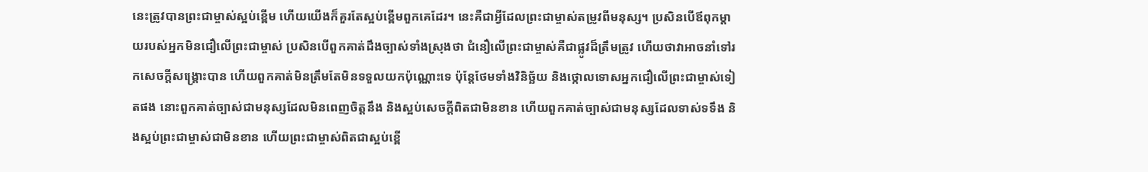នេះត្រូវបានព្រះជាម្ចាស់ស្អប់ខ្ពើម ហើយយើងក៏គួរតែស្អប់ខ្ពើមពួកគេដែរ។ នេះគឺជាអ្វីដែលព្រះជាម្ចាស់តម្រូវពីមនុស្ស។ ប្រសិនបើឪពុកម្ដាយរបស់អ្នកមិនជឿលើព្រះជាម្ចាស់ ប្រសិនបើពួកគាត់ដឹងច្បាស់ទាំងស្រុងថា ជំនឿលើព្រះជាម្ចាស់គឺជាផ្លូវដ៏ត្រឹមត្រូវ ហើយថាវាអាចនាំទៅរកសេចក្ដីសង្គ្រោះបាន ហើយពួកគាត់មិនត្រឹមតែមិនទទួលយកប៉ុណ្ណោះទេ ប៉ុន្តែថែមទាំងវិនិច្ឆ័យ និងថ្កោលទោសអ្នកជឿលើព្រះជាម្ចាស់ទៀតផង នោះពួកគាត់ច្បាស់ជាមនុស្សដែលមិនពេញចិត្តនឹង និងស្អប់សេចក្ដីពិតជាមិនខាន ហើយពួកគាត់ច្បាស់ជាមនុស្សដែលទាស់ទទឹង និងស្អប់ព្រះជាម្ចាស់ជាមិនខាន ហើយព្រះជាម្ចាស់ពិតជាស្អប់ខ្ពើ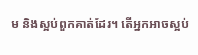ម និងស្អប់ពួកគាត់ដែរ។ តើអ្នកអាចស្អប់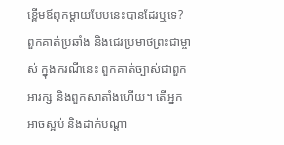ខ្ពើមឪពុកម្ដាយបែបនេះបានដែរឬទេ? ពួកគាត់ប្រឆាំង និងជេរប្រមាថព្រះជាម្ចាស់ ក្នុងករណីនេះ ពួកគាត់ច្បាស់ជាពួកអារក្ស និងពួកសាតាំងហើយ។ តើអ្នកអាចស្អប់ និងដាក់បណ្ដា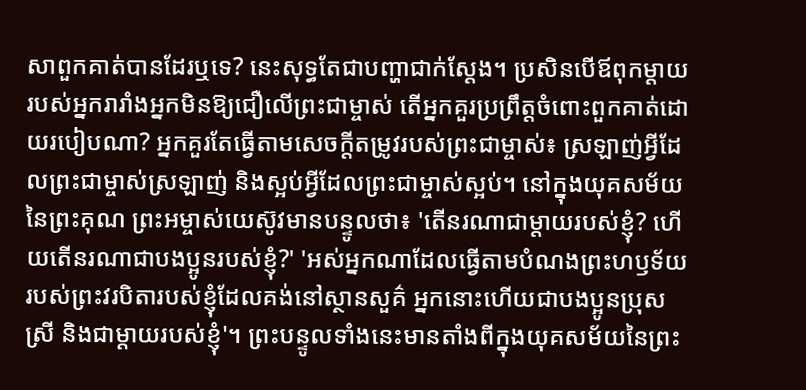សាពួកគាត់បានដែរឬទេ? នេះសុទ្ធតែជាបញ្ហាជាក់ស្ដែង។ ប្រសិនបើឪពុកម្ដាយរបស់អ្នករារាំងអ្នកមិនឱ្យជឿលើព្រះជាម្ចាស់ តើអ្នកគួរប្រព្រឹត្តចំពោះពួកគាត់ដោយរបៀបណា? អ្នកគួរតែធ្វើតាមសេចក្ដីតម្រូវរបស់ព្រះជាម្ចាស់៖ ស្រឡាញ់អ្វីដែលព្រះជាម្ចាស់ស្រឡាញ់ និងស្អប់អ្វីដែលព្រះជាម្ចាស់ស្អប់។ នៅក្នុងយុគសម័យនៃព្រះគុណ ព្រះអម្ចាស់យេស៊ូវមានបន្ទូលថា៖ 'តើនរណាជាម្ដាយរបស់ខ្ញុំ? ហើយតើនរណាជាបងប្អូនរបស់ខ្ញុំ?' 'អស់អ្នកណាដែលធ្វើតាមបំណងព្រះហឫទ័យរបស់ព្រះវរបិតារបស់ខ្ញុំដែលគង់នៅស្ថានសួគ៌ អ្នកនោះហើយជាបងប្អូនប្រុសស្រី និងជាម្ដាយរបស់ខ្ញុំ'។ ព្រះបន្ទូលទាំងនេះមានតាំងពីក្នុងយុគសម័យនៃព្រះ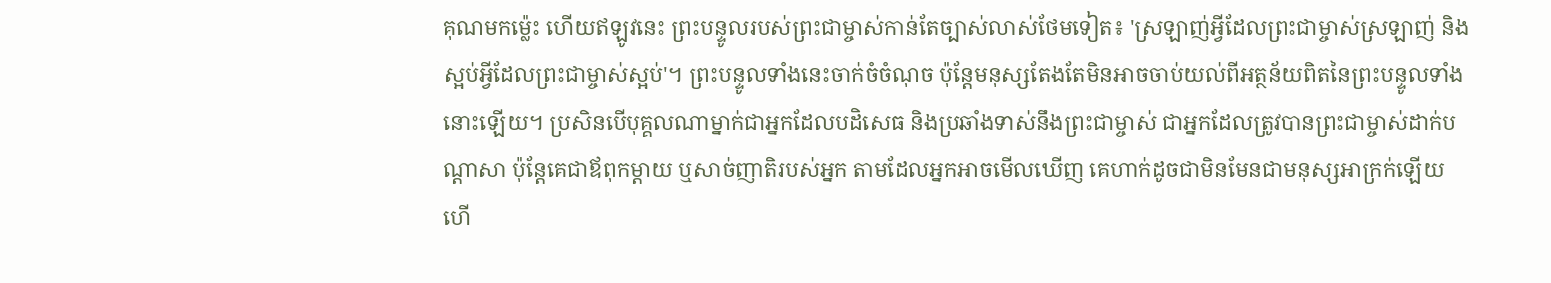គុណមកម្ល៉េះ ហើយឥឡូវនេះ ព្រះបន្ទូលរបស់ព្រះជាម្ចាស់កាន់តែច្បាស់លាស់ថែមទៀត៖ 'ស្រឡាញ់អ្វីដែលព្រះជាម្ចាស់ស្រឡាញ់ និងស្អប់អ្វីដែលព្រះជាម្ចាស់ស្អប់'។ ព្រះបន្ទូលទាំងនេះចាក់ចំចំណុច ប៉ុន្តែមនុស្សតែងតែមិនអាចចាប់យល់ពីអត្ថន័យពិតនៃព្រះបន្ទូលទាំងនោះឡើយ។ ប្រសិនបើបុគ្គលណាម្នាក់ជាអ្នកដែលបដិសេធ និងប្រឆាំងទាស់នឹងព្រះជាម្ចាស់ ជាអ្នកដែលត្រូវបានព្រះជាម្ចាស់ដាក់បណ្ដាសា ប៉ុន្តែគេជាឪពុកម្ដាយ ឬសាច់ញាតិរបស់អ្នក តាមដែលអ្នកអាចមើលឃើញ គេហាក់ដូចជាមិនមែនជាមនុស្សអាក្រក់ឡើយ ហើ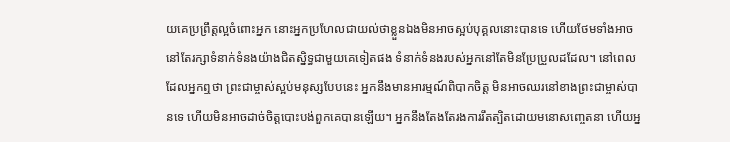យគេប្រព្រឹត្តល្អចំពោះអ្នក នោះអ្នកប្រហែលជាយល់ថាខ្លួនឯងមិនអាចស្អប់បុគ្គលនោះបានទេ ហើយថែមទាំងអាចនៅតែរក្សាទំនាក់ទំនងយ៉ាងជិតស្និទ្ធជាមួយគេទៀតផង ទំនាក់ទំនងរបស់អ្នកនៅតែមិនប្រែប្រួលដដែល។ នៅពេលដែលអ្នកឮថា ព្រះជាម្ចាស់ស្អប់មនុស្សបែបនេះ អ្នកនឹងមានអារម្មណ៍ពិបាកចិត្ត មិនអាចឈរនៅខាងព្រះជាម្ចាស់បានទេ ហើយមិនអាចដាច់ចិត្តបោះបង់ពួកគេបានឡើយ។ អ្នកនឹងតែងតែរងការរឹតត្បិតដោយមនោសញ្ចេតនា ហើយអ្ន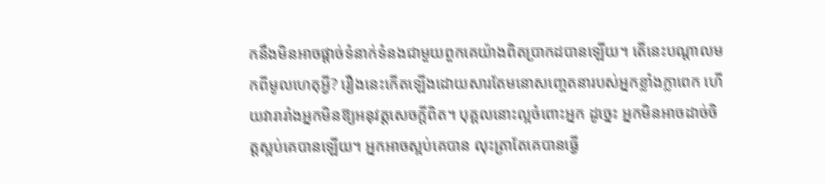កនឹងមិនអាចផ្ដាច់ទំនាក់ទំនងជាមួយពួកគេយ៉ាងពិតប្រាកដបានឡើយ។ តើនេះបណ្ដាលមកពីមូលហេតុអ្វី? រឿងនេះកើតឡើងដោយសារតែមនោសញ្ចេតនារបស់អ្នកខ្លាំងក្លាពេក ហើយវារារាំងអ្នកមិនឱ្យអនុវត្តសេចក្ដីពិត។ បុគ្គលនោះល្អចំពោះអ្នក ដូច្នេះ អ្នកមិនអាចដាច់ចិត្តស្អប់គេបានឡើយ។ អ្នកអាចស្អប់គេបាន លុះត្រាតែគេបានធ្វើ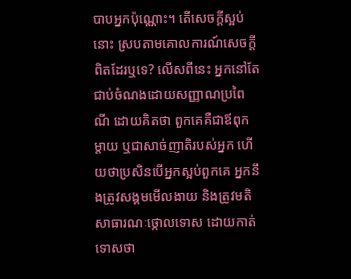បាបអ្នកប៉ុណ្ណោះ។ តើសេចក្ដីស្អប់នោះ ស្របតាមគោលការណ៍សេចក្ដីពិតដែរឬទេ? លើសពីនេះ អ្នកនៅតែជាប់ចំណងដោយសញ្ញាណប្រពៃណី ដោយគិតថា ពួកគេគឺជាឪពុកម្ដាយ ឬជាសាច់ញាតិរបស់អ្នក ហើយថាប្រសិនបើអ្នកស្អប់ពួកគេ អ្នកនឹងត្រូវសង្គមមើលងាយ និងត្រូវមតិសាធារណៈថ្កោលទោស ដោយកាត់ទោសថា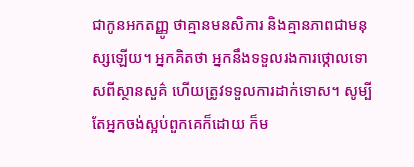ជាកូនអកតញ្ញូ ថាគ្មានមនសិការ និងគ្មានភាពជាមនុស្សឡើយ។ អ្នកគិតថា អ្នកនឹងទទួលរងការថ្កោលទោសពីស្ថានសួគ៌ ហើយត្រូវទទួលការដាក់ទោស។ សូម្បីតែអ្នកចង់ស្អប់ពួកគេក៏ដោយ ក៏ម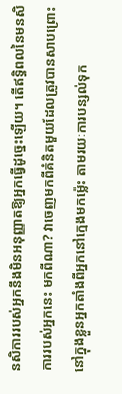នសិការរបស់អ្នកនឹងមិនអនុញ្ញាតឱ្យអ្នកធ្វើដូច្នេះឡើយ។ តើឥទ្ធិពលនៃមនសិការរបស់អ្នកនេះ មកពីណា? វាចេញមកពីគំនិតមួយដែលត្រូវបានសាបព្រោះនៅក្នុងខ្លួនអ្នកតាំងពីអ្នកនៅក្មេងមកម៉្លេះ តាមរយៈការបន្សល់ទុក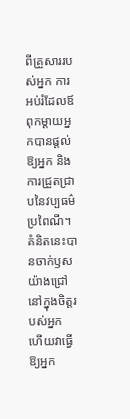ពីគ្រួសាររបស់អ្នក ការអប់រំដែលឪពុកម្ដាយអ្នកបានផ្ដល់ឱ្យអ្នក និងការជ្រួតជ្រាបនៃវប្បធម៌ប្រពៃណី។ គំនិតនេះបានចាក់ឫសយ៉ាងជ្រៅនៅក្នុងចិត្តរបស់អ្នក ហើយវាធ្វើឱ្យអ្នក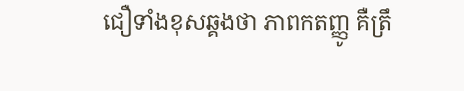ជឿទាំងខុសឆ្គងថា ភាពកតញ្ញូ គឺត្រឹ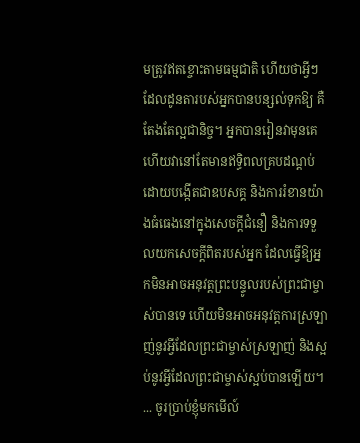មត្រូវឥតខ្ចោះតាមធម្មជាតិ ហើយថាអ្វីៗដែលដូនតារបស់អ្នកបានបន្សល់ទុកឱ្យ គឺតែងតែល្អជានិច្ច។ អ្នកបានរៀនវាមុនគេ ហើយវានៅតែមានឥទ្ធិពលគ្របដណ្ដប់ ដោយបង្កើតជាឧបសគ្គ និងការរំខានយ៉ាងធំធេងនៅក្នុងសេចក្ដីជំនឿ និងការទទួលយកសេចក្ដីពិតរបស់អ្នក ដែលធ្វើឱ្យអ្នកមិនអាចអនុវត្តព្រះបន្ទូលរបស់ព្រះជាម្ចាស់បានទេ ហើយមិនអាចអនុវត្តការស្រឡាញ់នូវអ្វីដែលព្រះជាម្ចាស់ស្រឡាញ់ និងស្អប់នូវអ្វីដែលព្រះជាម្ចាស់ស្អប់បានឡើយ។ ... ចូរប្រាប់ខ្ញុំមកមើល៍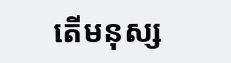តើមនុស្ស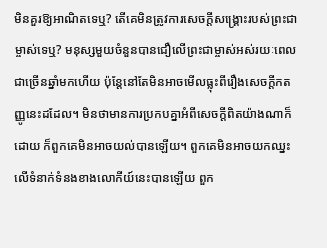មិនគួរឱ្យអាណិតទេឬ? តើគេមិនត្រូវការសេចក្ដីសង្គ្រោះរបស់ព្រះជាម្ចាស់ទេឬ? មនុស្សមួយចំនួនបានជឿលើព្រះជាម្ចាស់អស់រយៈពេលជាច្រើនឆ្នាំមកហើយ ប៉ុន្តែនៅតែមិនអាចមើលធ្លុះពីរឿងសេចក្ដីកតញ្ញូនេះដដែល។ មិនថាមានការប្រកបគ្នាអំពីសេចក្ដីពិតយ៉ាងណាក៏ដោយ ក៏ពួកគេមិនអាចយល់បានឡើយ។ ពួកគេមិនអាចយកឈ្នះលើទំនាក់ទំនងខាងលោកីយ៍នេះបានឡើយ ពួក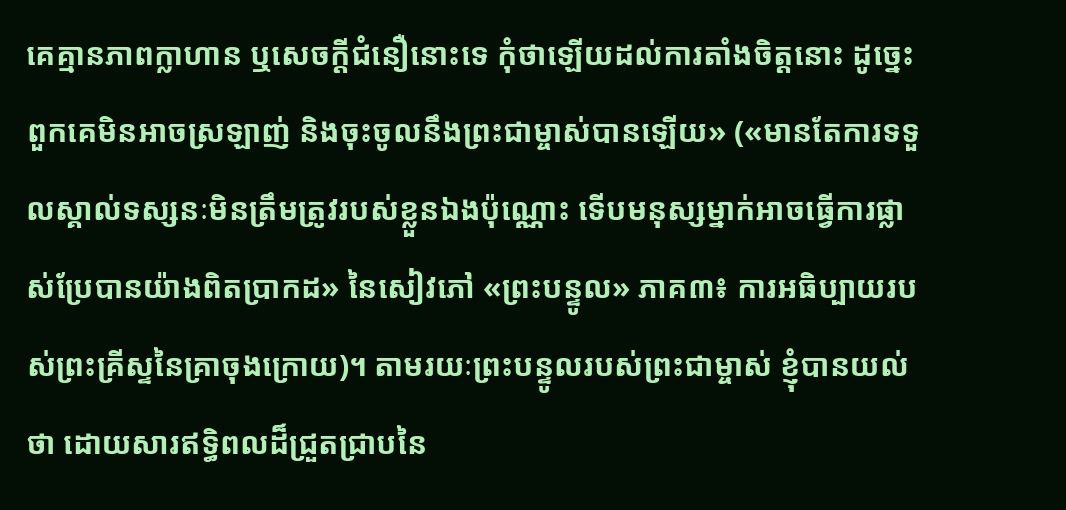គេគ្មានភាពក្លាហាន ឬសេចក្ដីជំនឿនោះទេ កុំថាឡើយដល់ការតាំងចិត្តនោះ ដូច្នេះ ពួកគេមិនអាចស្រឡាញ់ និងចុះចូលនឹងព្រះជាម្ចាស់បានឡើយ» («មានតែការទទួលស្គាល់ទស្សនៈមិនត្រឹមត្រូវរបស់ខ្លួនឯងប៉ុណ្ណោះ ទើបមនុស្សម្នាក់អាចធ្វើការផ្លាស់ប្រែបានយ៉ាងពិតប្រាកដ» នៃសៀវភៅ «ព្រះបន្ទូល» ភាគ៣៖ ការអធិប្បាយរបស់ព្រះគ្រីស្ទនៃគ្រាចុងក្រោយ)។ តាមរយៈព្រះបន្ទូលរបស់ព្រះជាម្ចាស់ ខ្ញុំបានយល់ថា ដោយសារឥទ្ធិពលដ៏ជ្រួតជ្រាបនៃ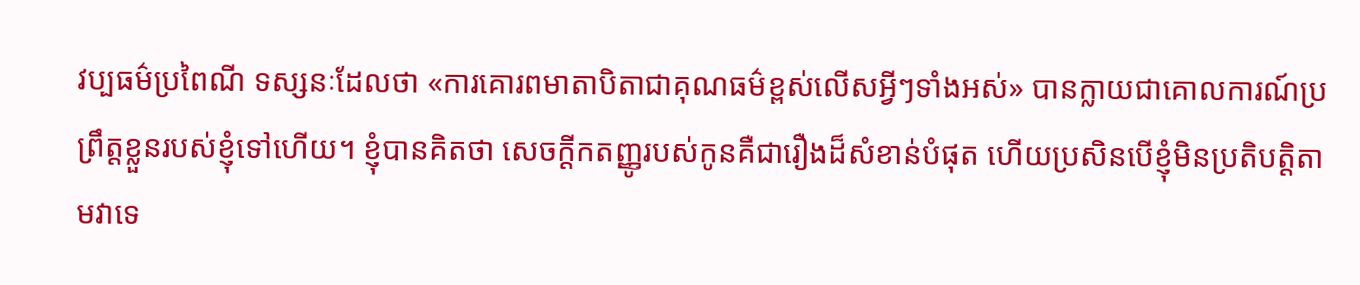វប្បធម៌ប្រពៃណី ទស្សនៈដែលថា «ការគោរពមាតាបិតាជាគុណធម៌ខ្ពស់លើសអ្វីៗទាំងអស់» បានក្លាយជាគោលការណ៍ប្រព្រឹត្តខ្លួនរបស់ខ្ញុំទៅហើយ។ ខ្ញុំបានគិតថា សេចក្ដីកតញ្ញូរបស់កូនគឺជារឿងដ៏សំខាន់បំផុត ហើយប្រសិនបើខ្ញុំមិនប្រតិបត្តិតាមវាទេ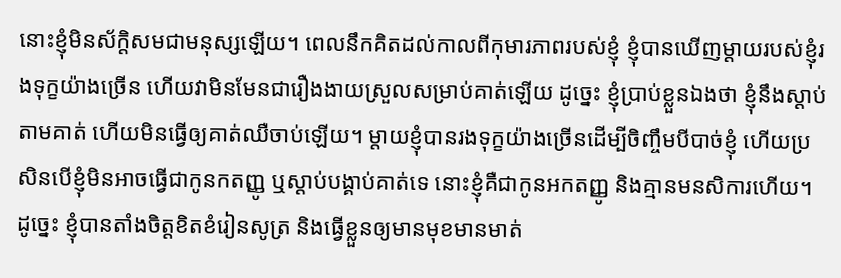នោះខ្ញុំមិនស័ក្តិសមជាមនុស្សឡើយ។ ពេលនឹកគិតដល់កាលពីកុមារភាពរបស់ខ្ញុំ ខ្ញុំបានឃើញម្ដាយរបស់ខ្ញុំរងទុក្ខយ៉ាងច្រើន ហើយវាមិនមែនជារឿងងាយស្រួលសម្រាប់គាត់ឡើយ ដូច្នេះ ខ្ញុំប្រាប់ខ្លួនឯងថា ខ្ញុំនឹងស្ដាប់តាមគាត់ ហើយមិនធ្វើឲ្យគាត់ឈឺចាប់ឡើយ។ ម្ដាយខ្ញុំបានរងទុក្ខយ៉ាងច្រើនដើម្បីចិញ្ចឹមបីបាច់ខ្ញុំ ហើយប្រសិនបើខ្ញុំមិនអាចធ្វើជាកូនកតញ្ញូ ឬស្ដាប់បង្គាប់គាត់ទេ នោះខ្ញុំគឺជាកូនអកតញ្ញូ និងគ្មានមនសិការហើយ។ ដូច្នេះ ខ្ញុំបានតាំងចិត្តខិតខំរៀនសូត្រ និងធ្វើខ្លួនឲ្យមានមុខមានមាត់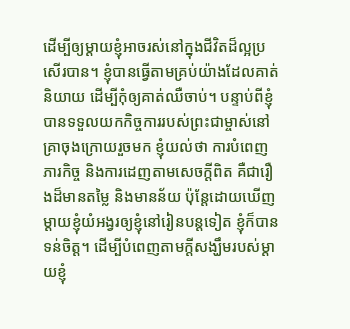ដើម្បីឲ្យម្ដាយខ្ញុំអាចរស់នៅក្នុងជីវិតដ៏ល្អប្រសើរបាន។ ខ្ញុំបានធ្វើតាមគ្រប់យ៉ាងដែលគាត់និយាយ ដើម្បីកុំឲ្យគាត់ឈឺចាប់។ បន្ទាប់ពីខ្ញុំបានទទួលយកកិច្ចការរបស់ព្រះជាម្ចាស់នៅគ្រាចុងក្រោយរួចមក ខ្ញុំយល់ថា ការបំពេញភារកិច្ច និងការដេញតាមសេចក្ដីពិត គឺជារឿងដ៏មានតម្លៃ និងមានន័យ ប៉ុន្តែដោយឃើញម្ដាយខ្ញុំយំអង្វរឲ្យខ្ញុំនៅរៀនបន្តទៀត ខ្ញុំក៏បានទន់ចិត្ត។ ដើម្បីបំពេញតាមក្ដីសង្ឃឹមរបស់ម្ដាយខ្ញុំ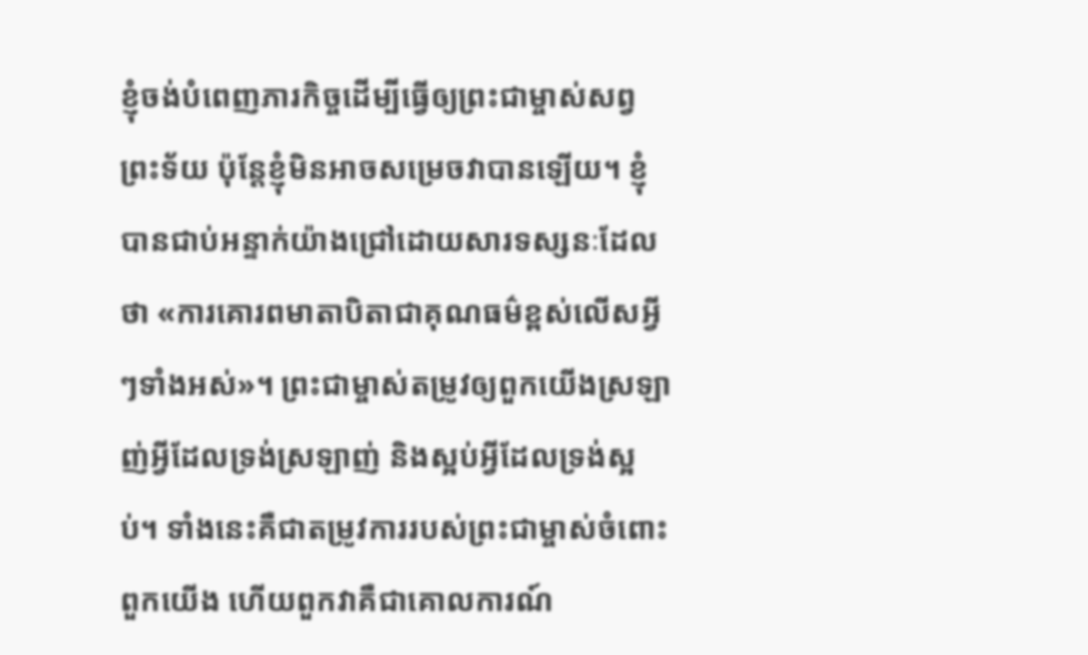ខ្ញុំចង់បំពេញភារកិច្ចដើម្បីធ្វើឲ្យព្រះជាម្ចាស់សព្វព្រះទ័យ ប៉ុន្តែខ្ញុំមិនអាចសម្រេចវាបានឡើយ។ ខ្ញុំបានជាប់អន្ទាក់យ៉ាងជ្រៅដោយសារទស្សនៈដែលថា «ការគោរពមាតាបិតាជាគុណធម៌ខ្ពស់លើសអ្វីៗទាំងអស់»។ ព្រះជាម្ចាស់តម្រូវឲ្យពួកយើងស្រឡាញ់អ្វីដែលទ្រង់ស្រឡាញ់ និងស្អប់អ្វីដែលទ្រង់ស្អប់។ ទាំងនេះគឺជាតម្រូវការរបស់ព្រះជាម្ចាស់ចំពោះពួកយើង ហើយពួកវាគឺជាគោលការណ៍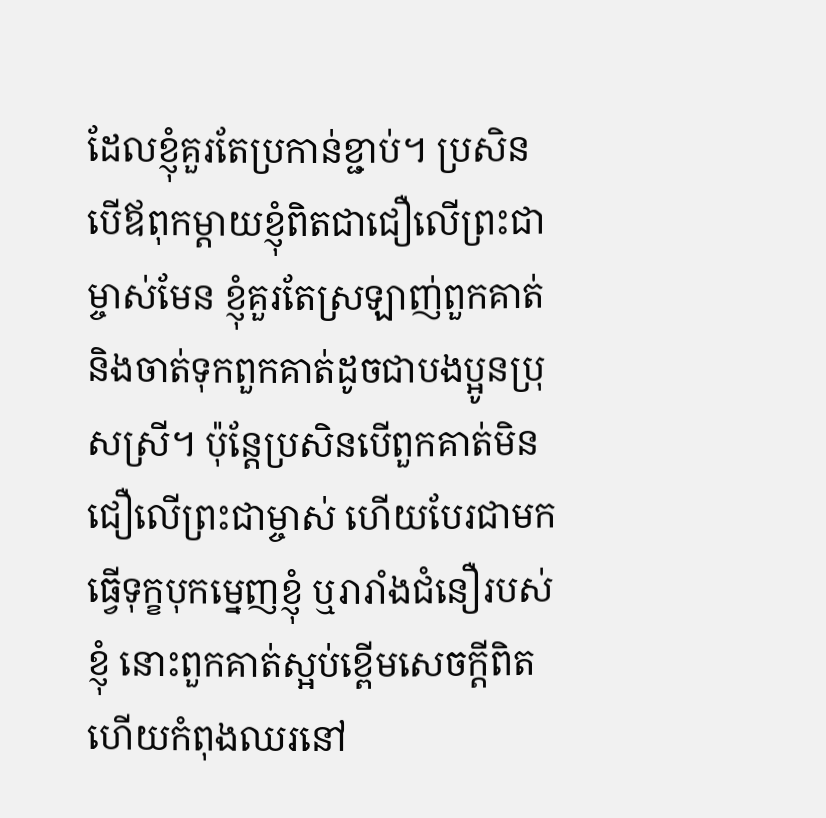ដែលខ្ញុំគួរតែប្រកាន់ខ្ជាប់។ ប្រសិនបើឪពុកម្ដាយខ្ញុំពិតជាជឿលើព្រះជាម្ចាស់មែន ខ្ញុំគួរតែស្រឡាញ់ពួកគាត់ និងចាត់ទុកពួកគាត់ដូចជាបងប្អូនប្រុសស្រី។ ប៉ុន្តែប្រសិនបើពួកគាត់មិនជឿលើព្រះជាម្ចាស់ ហើយបែរជាមកធ្វើទុក្ខបុកម្នេញខ្ញុំ ឬរារាំងជំនឿរបស់ខ្ញុំ នោះពួកគាត់ស្អប់ខ្ពើមសេចក្ដីពិត ហើយកំពុងឈរនៅ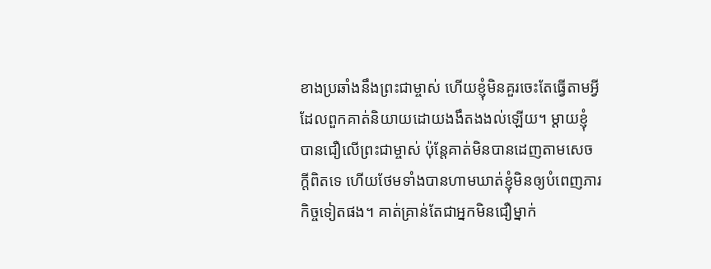ខាងប្រឆាំងនឹងព្រះជាម្ចាស់ ហើយខ្ញុំមិនគួរចេះតែធ្វើតាមអ្វីដែលពួកគាត់និយាយដោយងងឹតងងល់ឡើយ។ ម្ដាយខ្ញុំបានជឿលើព្រះជាម្ចាស់ ប៉ុន្តែគាត់មិនបានដេញតាមសេចក្ដីពិតទេ ហើយថែមទាំងបានហាមឃាត់ខ្ញុំមិនឲ្យបំពេញភារកិច្ចទៀតផង។ គាត់គ្រាន់តែជាអ្នកមិនជឿម្នាក់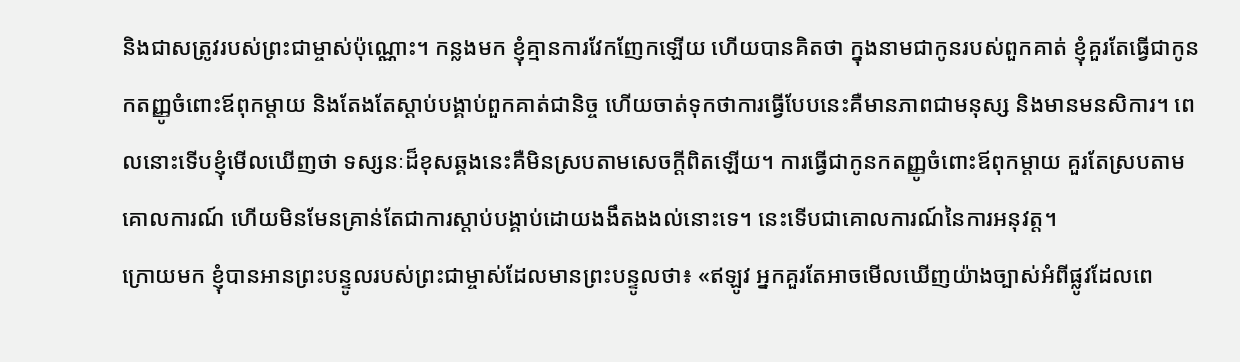និងជាសត្រូវរបស់ព្រះជាម្ចាស់ប៉ុណ្ណោះ។ កន្លងមក ខ្ញុំគ្មានការវែកញែកឡើយ ហើយបានគិតថា ក្នុងនាមជាកូនរបស់ពួកគាត់ ខ្ញុំគួរតែធ្វើជាកូនកតញ្ញូចំពោះឪពុកម្ដាយ និងតែងតែស្ដាប់បង្គាប់ពួកគាត់ជានិច្ច ហើយចាត់ទុកថាការធ្វើបែបនេះគឺមានភាពជាមនុស្ស និងមានមនសិការ។ ពេលនោះទើបខ្ញុំមើលឃើញថា ទស្សនៈដ៏ខុសឆ្គងនេះគឺមិនស្របតាមសេចក្ដីពិតឡើយ។ ការធ្វើជាកូនកតញ្ញូចំពោះឪពុកម្ដាយ គួរតែស្របតាមគោលការណ៍ ហើយមិនមែនគ្រាន់តែជាការស្ដាប់បង្គាប់ដោយងងឹតងងល់នោះទេ។ នេះទើបជាគោលការណ៍នៃការអនុវត្ត។
ក្រោយមក ខ្ញុំបានអានព្រះបន្ទូលរបស់ព្រះជាម្ចាស់ដែលមានព្រះបន្ទូលថា៖ «ឥឡូវ អ្នកគួរតែអាចមើលឃើញយ៉ាងច្បាស់អំពីផ្លូវដែលពេ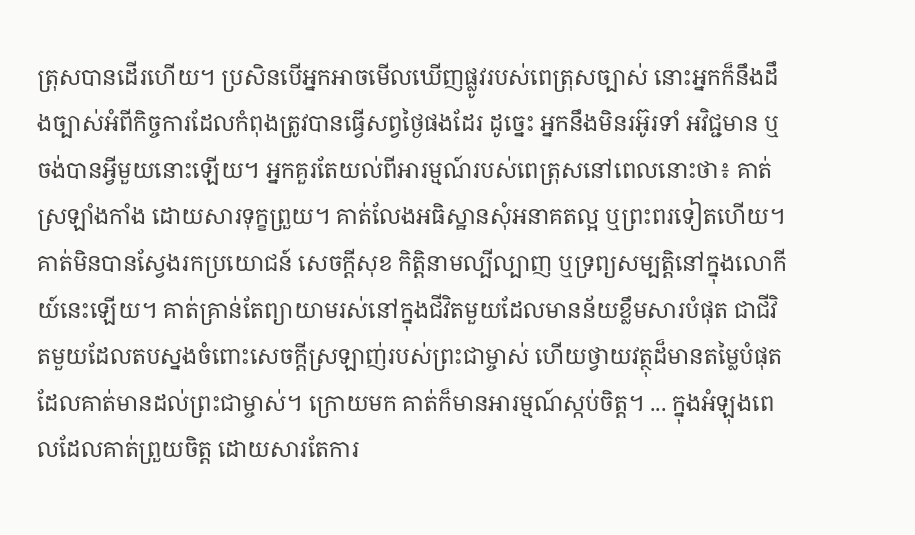ត្រុសបានដើរហើយ។ ប្រសិនបើអ្នកអាចមើលឃើញផ្លូវរបស់ពេត្រុសច្បាស់ នោះអ្នកក៏នឹងដឹងច្បាស់អំពីកិច្ចការដែលកំពុងត្រូវបានធ្វើសព្វថ្ងៃផងដែរ ដូច្នេះ អ្នកនឹងមិនរអ៊ូរទាំ អវិជ្ជមាន ឬចង់បានអ្វីមួយនោះឡើយ។ អ្នកគួរតែយល់ពីអារម្មណ៍របស់ពេត្រុសនៅពេលនោះថា៖ គាត់ស្រឡាំងកាំង ដោយសារទុក្ខព្រួយ។ គាត់លែងអធិស្ឋានសុំអនាគតល្អ ឬព្រះពរទៀតហើយ។ គាត់មិនបានស្វែងរកប្រយោជន៍ សេចក្តីសុខ កិត្តិនាមល្បីល្បាញ ឬទ្រព្យសម្បត្តិនៅក្នុងលោកីយ៍នេះឡើយ។ គាត់គ្រាន់តែព្យាយាមរស់នៅក្នុងជីវិតមួយដែលមានន័យខ្លឹមសារបំផុត ជាជីវិតមួយដែលតបស្នងចំពោះសេចក្តីស្រឡាញ់របស់ព្រះជាម្ចាស់ ហើយថ្វាយវត្ថុដ៏មានតម្លៃបំផុតដែលគាត់មានដល់ព្រះជាម្ចាស់។ ក្រោយមក គាត់ក៏មានអារម្មណ៍ស្កប់ចិត្ត។ ... ក្នុងអំឡុងពេលដែលគាត់ព្រួយចិត្ត ដោយសារតែការ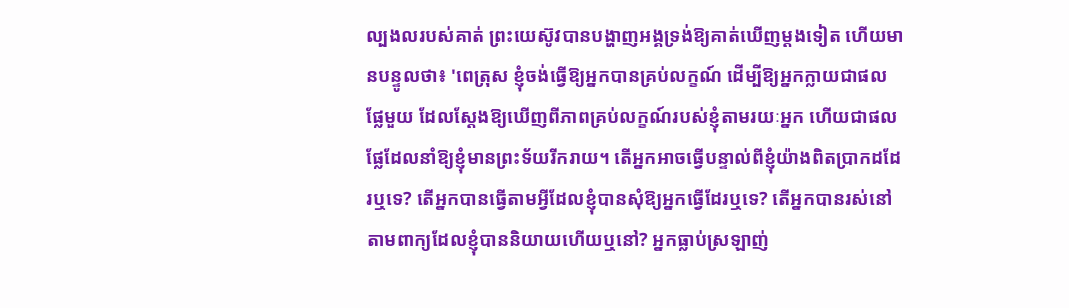ល្បងលរបស់គាត់ ព្រះយេស៊ូវបានបង្ហាញអង្គទ្រង់ឱ្យគាត់ឃើញម្ដងទៀត ហើយមានបន្ទូលថា៖ 'ពេត្រុស ខ្ញុំចង់ធ្វើឱ្យអ្នកបានគ្រប់លក្ខណ៍ ដើម្បីឱ្យអ្នកក្លាយជាផលផ្លែមួយ ដែលស្ដែងឱ្យឃើញពីភាពគ្រប់លក្ខណ៍របស់ខ្ញុំតាមរយៈអ្នក ហើយជាផលផ្លែដែលនាំឱ្យខ្ញុំមានព្រះទ័យរីករាយ។ តើអ្នកអាចធ្វើបន្ទាល់ពីខ្ញុំយ៉ាងពិតប្រាកដដែរឬទេ? តើអ្នកបានធ្វើតាមអ្វីដែលខ្ញុំបានសុំឱ្យអ្នកធ្វើដែរឬទេ? តើអ្នកបានរស់នៅតាមពាក្យដែលខ្ញុំបាននិយាយហើយឬនៅ? អ្នកធ្លាប់ស្រឡាញ់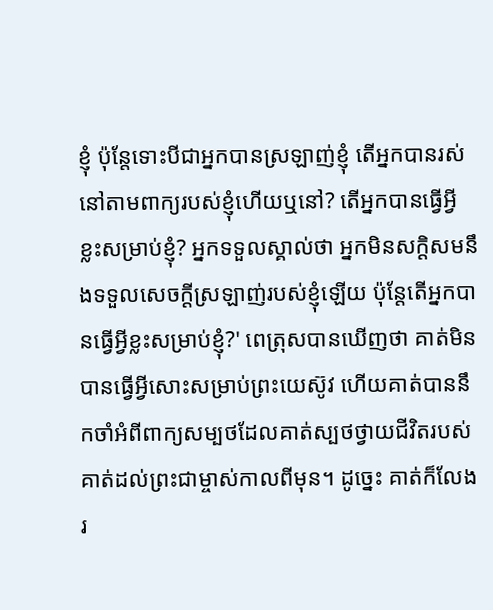ខ្ញុំ ប៉ុន្តែទោះបីជាអ្នកបានស្រឡាញ់ខ្ញុំ តើអ្នកបានរស់នៅតាមពាក្យរបស់ខ្ញុំហើយឬនៅ? តើអ្នកបានធ្វើអ្វីខ្លះសម្រាប់ខ្ញុំ? អ្នកទទួលស្គាល់ថា អ្នកមិនសក្ដិសមនឹងទទួលសេចក្តីស្រឡាញ់របស់ខ្ញុំឡើយ ប៉ុន្តែតើអ្នកបានធ្វើអ្វីខ្លះសម្រាប់ខ្ញុំ?' ពេត្រុសបានឃើញថា គាត់មិនបានធ្វើអ្វីសោះសម្រាប់ព្រះយេស៊ូវ ហើយគាត់បាននឹកចាំអំពីពាក្យសម្បថដែលគាត់ស្បថថ្វាយជីវិតរបស់គាត់ដល់ព្រះជាម្ចាស់កាលពីមុន។ ដូច្នេះ គាត់ក៏លែងរ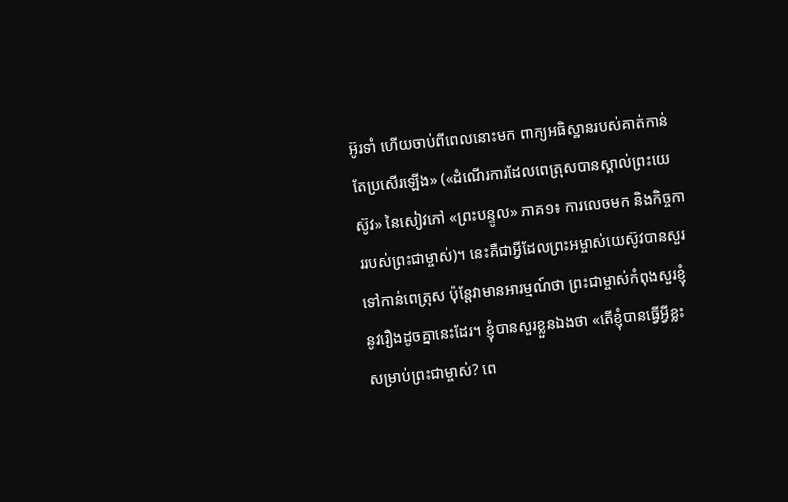អ៊ូរទាំ ហើយចាប់ពីពេលនោះមក ពាក្យអធិស្ឋានរបស់គាត់កាន់តែប្រសើរឡើង» («ដំណើរការដែលពេត្រុសបានស្គាល់ព្រះយេស៊ូវ» នៃសៀវភៅ «ព្រះបន្ទូល» ភាគ១៖ ការលេចមក និងកិច្ចការរបស់ព្រះជាម្ចាស់)។ នេះគឺជាអ្វីដែលព្រះអម្ចាស់យេស៊ូវបានសួរទៅកាន់ពេត្រុស ប៉ុន្តែវាមានអារម្មណ៍ថា ព្រះជាម្ចាស់កំពុងសួរខ្ញុំនូវរឿងដូចគ្នានេះដែរ។ ខ្ញុំបានសួរខ្លួនឯងថា «តើខ្ញុំបានធ្វើអ្វីខ្លះសម្រាប់ព្រះជាម្ចាស់? ពេ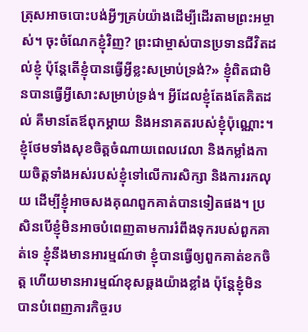ត្រុសអាចបោះបង់អ្វីៗគ្រប់យ៉ាងដើម្បីដើរតាមព្រះអម្ចាស់។ ចុះចំណែកខ្ញុំវិញ? ព្រះជាម្ចាស់បានប្រទានជីវិតដល់ខ្ញុំ ប៉ុន្តែតើខ្ញុំបានធ្វើអ្វីខ្លះសម្រាប់ទ្រង់?» ខ្ញុំពិតជាមិនបានធ្វើអ្វីសោះសម្រាប់ទ្រង់។ អ្វីដែលខ្ញុំតែងតែគិតដល់ គឺមានតែឪពុកម្ដាយ និងអនាគតរបស់ខ្ញុំប៉ុណ្ណោះ។ ខ្ញុំថែមទាំងសុខចិត្តចំណាយពេលវេលា និងកម្លាំងកាយចិត្តទាំងអស់របស់ខ្ញុំទៅលើការសិក្សា និងការរកលុយ ដើម្បីខ្ញុំអាចសងគុណពួកគាត់បានទៀតផង។ ប្រសិនបើខ្ញុំមិនអាចបំពេញតាមការរំពឹងទុករបស់ពួកគាត់ទេ ខ្ញុំនឹងមានអារម្មណ៍ថា ខ្ញុំបានធ្វើឲ្យពួកគាត់ខកចិត្ត ហើយមានអារម្មណ៍ខុសឆ្គងយ៉ាងខ្លាំង ប៉ុន្តែខ្ញុំមិនបានបំពេញភារកិច្ចរប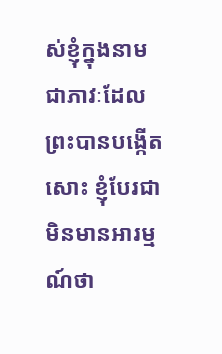ស់ខ្ញុំក្នុងនាមជាភាវៈដែលព្រះបានបង្កើតសោះ ខ្ញុំបែរជាមិនមានអារម្មណ៍ថា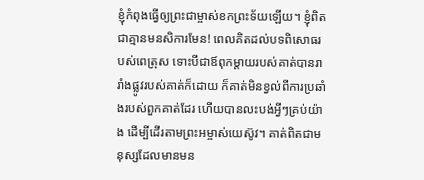ខ្ញុំកំពុងធ្វើឲ្យព្រះជាម្ចាស់ខកព្រះទ័យឡើយ។ ខ្ញុំពិតជាគ្មានមនសិការមែន! ពេលគិតដល់បទពិសោធរបស់ពេត្រុស ទោះបីជាឪពុកម្ដាយរបស់គាត់បានរារាំងផ្លូវរបស់គាត់ក៏ដោយ ក៏គាត់មិនខ្វល់ពីការប្រឆាំងរបស់ពួកគាត់ដែរ ហើយបានលះបង់អ្វីៗគ្រប់យ៉ាង ដើម្បីដើរតាមព្រះអម្ចាស់យេស៊ូវ។ គាត់ពិតជាមនុស្សដែលមានមន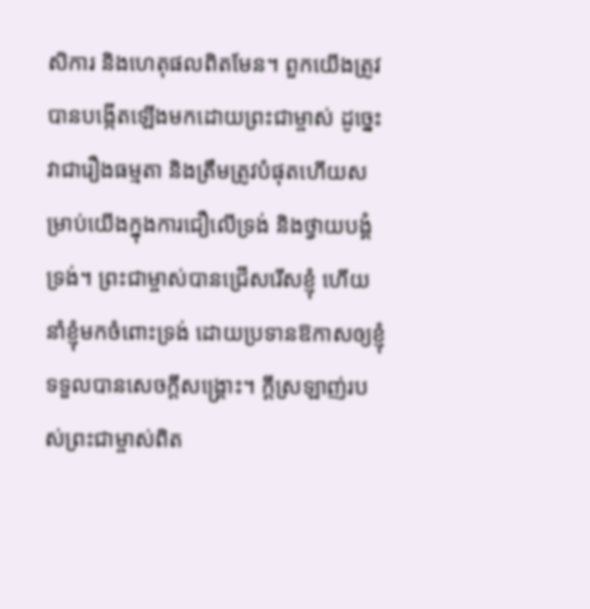សិការ និងហេតុផលពិតមែន។ ពួកយើងត្រូវបានបង្កើតឡើងមកដោយព្រះជាម្ចាស់ ដូច្នេះវាជារឿងធម្មតា និងត្រឹមត្រូវបំផុតហើយសម្រាប់យើងក្នុងការជឿលើទ្រង់ និងថ្វាយបង្គំទ្រង់។ ព្រះជាម្ចាស់បានជ្រើសរើសខ្ញុំ ហើយនាំខ្ញុំមកចំពោះទ្រង់ ដោយប្រទានឱកាសឲ្យខ្ញុំទទួលបានសេចក្ដីសង្គ្រោះ។ ក្ដីស្រឡាញ់របស់ព្រះជាម្ចាស់ពិត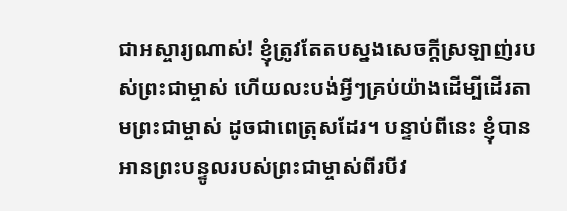ជាអស្ចារ្យណាស់! ខ្ញុំត្រូវតែតបស្នងសេចក្តីស្រឡាញ់របស់ព្រះជាម្ចាស់ ហើយលះបង់អ្វីៗគ្រប់យ៉ាងដើម្បីដើរតាមព្រះជាម្ចាស់ ដូចជាពេត្រុសដែរ។ បន្ទាប់ពីនេះ ខ្ញុំបានអានព្រះបន្ទូលរបស់ព្រះជាម្ចាស់ពីរបីវ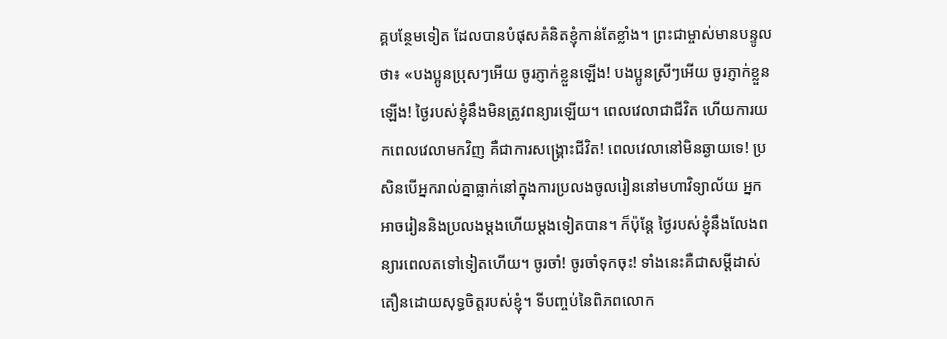គ្គបន្ថែមទៀត ដែលបានបំផុសគំនិតខ្ញុំកាន់តែខ្លាំង។ ព្រះជាម្ចាស់មានបន្ទូលថា៖ «បងប្អូនប្រុសៗអើយ ចូរភ្ញាក់ខ្លួនឡើង! បងប្អូនស្រីៗអើយ ចូរភ្ញាក់ខ្លួនឡើង! ថ្ងៃរបស់ខ្ញុំនឹងមិនត្រូវពន្យារឡើយ។ ពេលវេលាជាជីវិត ហើយការយកពេលវេលាមកវិញ គឺជាការសង្រ្គោះជីវិត! ពេលវេលានៅមិនឆ្ងាយទេ! ប្រសិនបើអ្នករាល់គ្នាធ្លាក់នៅក្នុងការប្រលងចូលរៀននៅមហាវិទ្យាល័យ អ្នកអាចរៀននិងប្រលងម្ដងហើយម្ដងទៀតបាន។ ក៏ប៉ុន្តែ ថ្ងៃរបស់ខ្ញុំនឹងលែងពន្យារពេលតទៅទៀតហើយ។ ចូរចាំ! ចូរចាំទុកចុះ! ទាំងនេះគឺជាសម្ដីដាស់តឿនដោយសុទ្ធចិត្តរបស់ខ្ញុំ។ ទីបញ្ចប់នៃពិភពលោក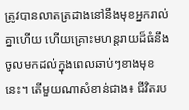ត្រូវបានលាតត្រដាងនៅនឹងមុខអ្នករាល់គ្នាហើយ ហើយគ្រោះមហន្តរាយដ៏ធំនឹងចូលមកដល់ក្នុងពេលឆាប់ៗខាងមុខនេះ។ តើមួយណាសំខាន់ជាង៖ ជីវិតរប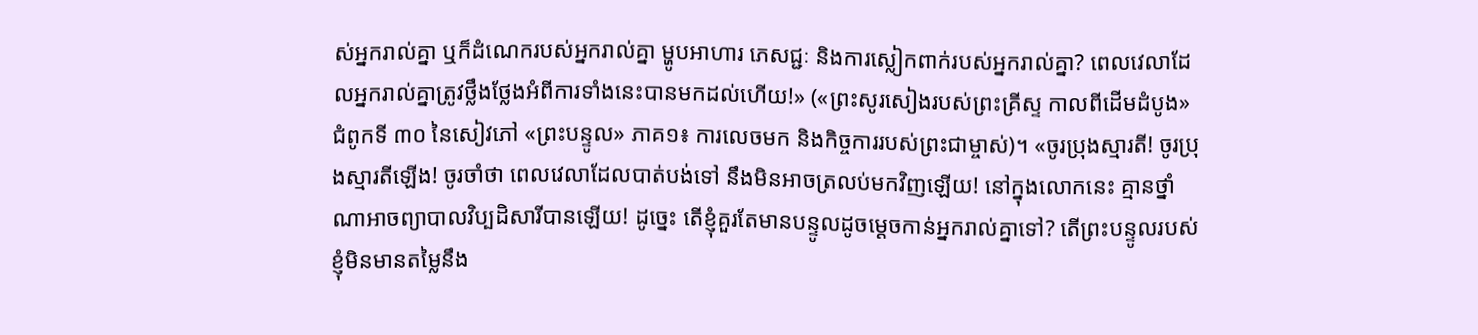ស់អ្នករាល់គ្នា ឬក៏ដំណេករបស់អ្នករាល់គ្នា ម្ហូបអាហារ ភេសជ្ជៈ និងការស្លៀកពាក់របស់អ្នករាល់គ្នា? ពេលវេលាដែលអ្នករាល់គ្នាត្រូវថ្លឹងថ្លែងអំពីការទាំងនេះបានមកដល់ហើយ!» («ព្រះសូរសៀងរបស់ព្រះគ្រីស្ទ កាលពីដើមដំបូង» ជំពូកទី ៣០ នៃសៀវភៅ «ព្រះបន្ទូល» ភាគ១៖ ការលេចមក និងកិច្ចការរបស់ព្រះជាម្ចាស់)។ «ចូរប្រុងស្មារតី! ចូរប្រុងស្មារតីឡើង! ចូរចាំថា ពេលវេលាដែលបាត់បង់ទៅ នឹងមិនអាចត្រលប់មកវិញឡើយ! នៅក្នុងលោកនេះ គ្មានថ្នាំណាអាចព្យាបាលវិប្បដិសារីបានឡើយ! ដូច្នេះ តើខ្ញុំគួរតែមានបន្ទូលដូចម្ដេចកាន់អ្នករាល់គ្នាទៅ? តើព្រះបន្ទូលរបស់ខ្ញុំមិនមានតម្លៃនឹង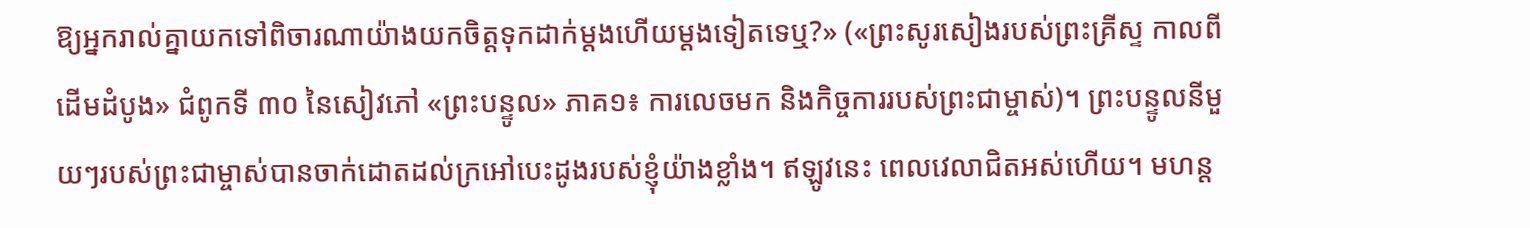ឱ្យអ្នករាល់គ្នាយកទៅពិចារណាយ៉ាងយកចិត្តទុកដាក់ម្ដងហើយម្ដងទៀតទេឬ?» («ព្រះសូរសៀងរបស់ព្រះគ្រីស្ទ កាលពីដើមដំបូង» ជំពូកទី ៣០ នៃសៀវភៅ «ព្រះបន្ទូល» ភាគ១៖ ការលេចមក និងកិច្ចការរបស់ព្រះជាម្ចាស់)។ ព្រះបន្ទូលនីមួយៗរបស់ព្រះជាម្ចាស់បានចាក់ដោតដល់ក្រអៅបេះដូងរបស់ខ្ញុំយ៉ាងខ្លាំង។ ឥឡូវនេះ ពេលវេលាជិតអស់ហើយ។ មហន្ត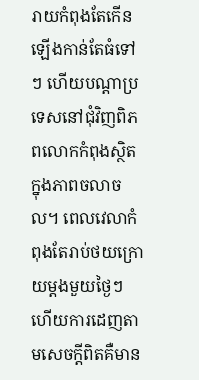រាយកំពុងតែកើនឡើងកាន់តែធំទៅៗ ហើយបណ្ដាប្រទេសនៅជុំវិញពិភពលោកកំពុងស្ថិតក្នុងភាពចលាចល។ ពេលវេលាកំពុងតែរាប់ថយក្រោយម្ដងមួយថ្ងៃៗ ហើយការដេញតាមសេចក្ដីពិតគឺមាន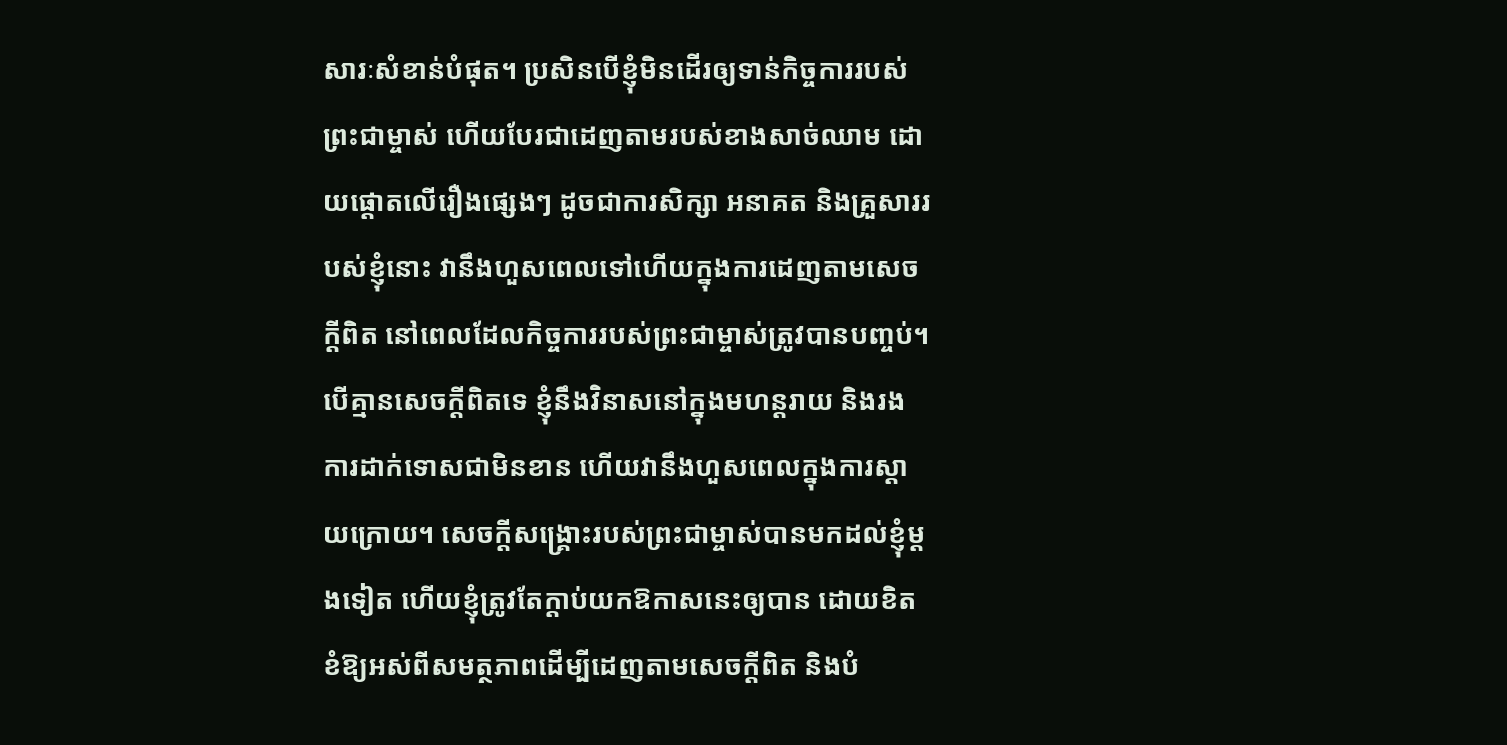សារៈសំខាន់បំផុត។ ប្រសិនបើខ្ញុំមិនដើរឲ្យទាន់កិច្ចការរបស់ព្រះជាម្ចាស់ ហើយបែរជាដេញតាមរបស់ខាងសាច់ឈាម ដោយផ្ដោតលើរឿងផ្សេងៗ ដូចជាការសិក្សា អនាគត និងគ្រួសាររបស់ខ្ញុំនោះ វានឹងហួសពេលទៅហើយក្នុងការដេញតាមសេចក្ដីពិត នៅពេលដែលកិច្ចការរបស់ព្រះជាម្ចាស់ត្រូវបានបញ្ចប់។ បើគ្មានសេចក្ដីពិតទេ ខ្ញុំនឹងវិនាសនៅក្នុងមហន្តរាយ និងរងការដាក់ទោសជាមិនខាន ហើយវានឹងហួសពេលក្នុងការស្ដាយក្រោយ។ សេចក្ដីសង្គ្រោះរបស់ព្រះជាម្ចាស់បានមកដល់ខ្ញុំម្ដងទៀត ហើយខ្ញុំត្រូវតែក្ដាប់យកឱកាសនេះឲ្យបាន ដោយខិតខំឱ្យអស់ពីសមត្ថភាពដើម្បីដេញតាមសេចក្ដីពិត និងបំ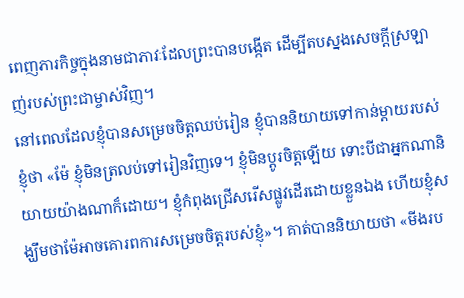ពេញភារកិច្ចក្នុងនាមជាភាវៈដែលព្រះបានបង្កើត ដើម្បីតបស្នងសេចក្ដីស្រឡាញ់របស់ព្រះជាម្ចាស់វិញ។
នៅពេលដែលខ្ញុំបានសម្រេចចិត្តឈប់រៀន ខ្ញុំបាននិយាយទៅកាន់ម្ដាយរបស់ខ្ញុំថា «ម៉ែ ខ្ញុំមិនត្រលប់ទៅរៀនវិញទេ។ ខ្ញុំមិនប្ដូរចិត្តឡើយ ទោះបីជាអ្នកណានិយាយយ៉ាងណាក៏ដោយ។ ខ្ញុំកំពុងជ្រើសរើសផ្លូវដើរដោយខ្លួនឯង ហើយខ្ញុំសង្ឃឹមថាម៉ែអាចគោរពការសម្រេចចិត្តរបស់ខ្ញុំ»។ គាត់បាននិយាយថា «មីងរប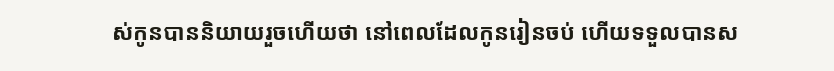ស់កូនបាននិយាយរួចហើយថា នៅពេលដែលកូនរៀនចប់ ហើយទទួលបានស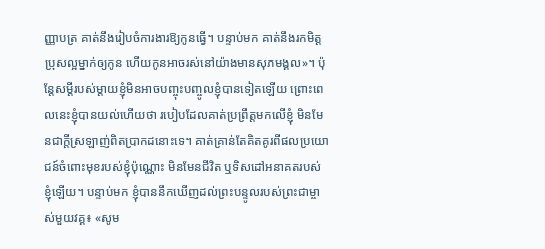ញ្ញាបត្រ គាត់នឹងរៀបចំការងារឱ្យកូនធ្វើ។ បន្ទាប់មក គាត់នឹងរកមិត្តប្រុសល្អម្នាក់ឲ្យកូន ហើយកូនអាចរស់នៅយ៉ាងមានសុភមង្គល»។ ប៉ុន្តែសម្ដីរបស់ម្ដាយខ្ញុំមិនអាចបញ្ចុះបញ្ចូលខ្ញុំបានទៀតឡើយ ព្រោះពេលនេះខ្ញុំបានយល់ហើយថា របៀបដែលគាត់ប្រព្រឹត្តមកលើខ្ញុំ មិនមែនជាក្ដីស្រឡាញ់ពិតប្រាកដនោះទេ។ គាត់គ្រាន់តែគិតគូរពីផលប្រយោជន៍ចំពោះមុខរបស់ខ្ញុំប៉ុណ្ណោះ មិនមែនជីវិត ឬទិសដៅអនាគតរបស់ខ្ញុំឡើយ។ បន្ទាប់មក ខ្ញុំបាននឹកឃើញដល់ព្រះបន្ទូលរបស់ព្រះជាម្ចាស់មួយវគ្គ៖ «សូម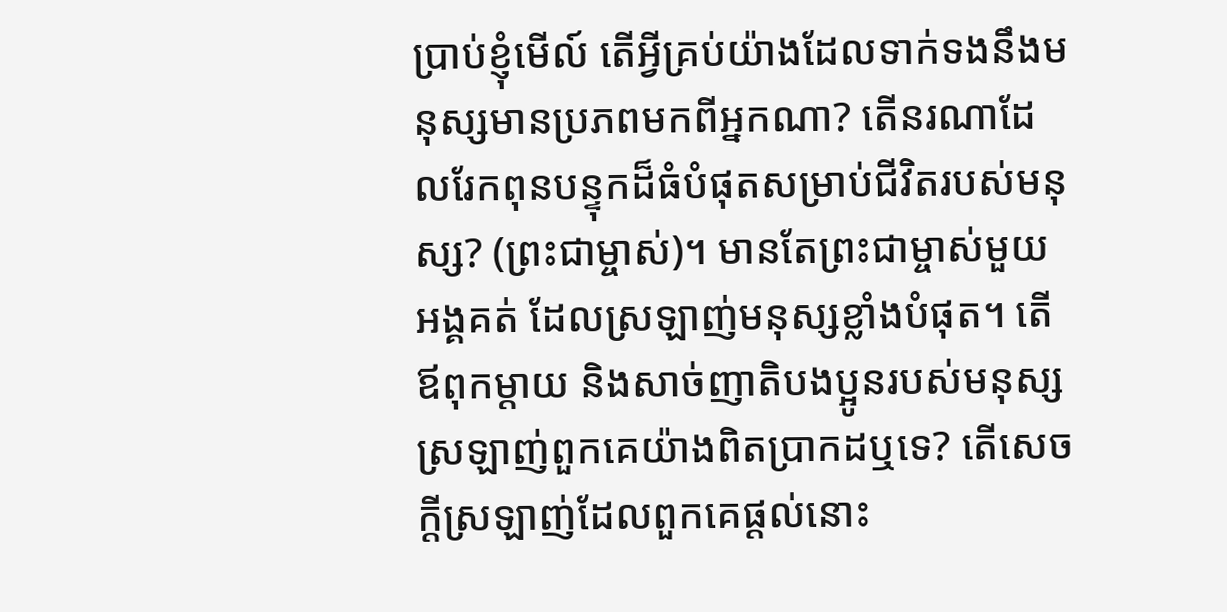ប្រាប់ខ្ញុំមើល៍ តើអ្វីគ្រប់យ៉ាងដែលទាក់ទងនឹងមនុស្សមានប្រភពមកពីអ្នកណា? តើនរណាដែលរែកពុនបន្ទុកដ៏ធំបំផុតសម្រាប់ជីវិតរបស់មនុស្ស? (ព្រះជាម្ចាស់)។ មានតែព្រះជាម្ចាស់មួយអង្គគត់ ដែលស្រឡាញ់មនុស្សខ្លាំងបំផុត។ តើឪពុកម្ដាយ និងសាច់ញាតិបងប្អូនរបស់មនុស្សស្រឡាញ់ពួកគេយ៉ាងពិតប្រាកដឬទេ? តើសេចក្តីស្រឡាញ់ដែលពួកគេផ្ដល់នោះ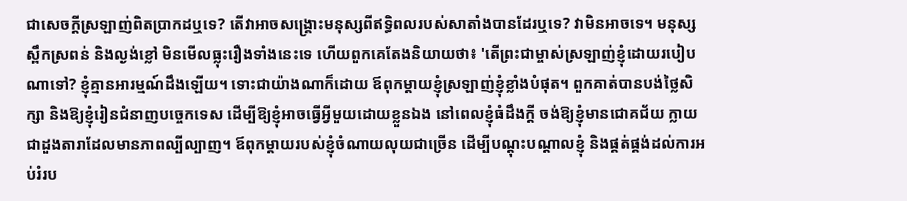ជាសេចក្តីស្រឡាញ់ពិតប្រាកដឬទេ? តើវាអាចសង្រ្គោះមនុស្សពីឥទ្ធិពលរបស់សាតាំងបានដែរឬទេ? វាមិនអាចទេ។ មនុស្សស្ពឹកស្រពន់ និងល្ងង់ខ្លៅ មិនមើលធ្លុះរឿងទាំងនេះទេ ហើយពួកគេតែងនិយាយថា៖ 'តើព្រះជាម្ចាស់ស្រឡាញ់ខ្ញុំដោយរបៀបណាទៅ? ខ្ញុំគ្មានអារម្មណ៍ដឹងឡើយ។ ទោះជាយ៉ាងណាក៏ដោយ ឪពុកម្ដាយខ្ញុំស្រឡាញ់ខ្ញុំខ្លាំងបំផុត។ ពួកគាត់បានបង់ថ្លៃសិក្សា និងឱ្យខ្ញុំរៀនជំនាញបច្ចេកទេស ដើម្បីឱ្យខ្ញុំអាចធ្វើអ្វីមួយដោយខ្លួនឯង នៅពេលខ្ញុំធំដឹងក្ដី ចង់ឱ្យខ្ញុំមានជោគជ័យ ក្លាយជាដួងតារាដែលមានភាពល្បីល្បាញ។ ឪពុកម្ដាយរបស់ខ្ញុំចំណាយលុយជាច្រើន ដើម្បីបណ្ដុះបណ្ដាលខ្ញុំ និងផ្គត់ផ្គង់ដល់ការអប់រំរប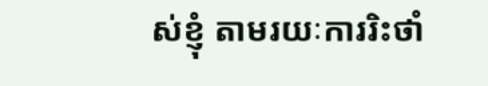ស់ខ្ញុំ តាមរយៈការរិះថាំ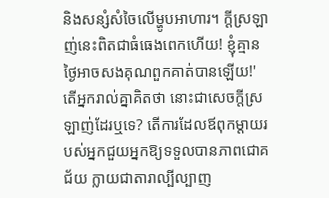និងសន្សំសំចៃលើម្ហូបអាហារ។ ក្ដីស្រឡាញ់នេះពិតជាធំធេងពេកហើយ! ខ្ញុំគ្មានថ្ងៃអាចសងគុណពួកគាត់បានឡើយ!' តើអ្នករាល់គ្នាគិតថា នោះជាសេចក្តីស្រឡាញ់ដែរឬទេ? តើការដែលឪពុកម្ដាយរបស់អ្នកជួយអ្នកឱ្យទទួលបានភាពជោគជ័យ ក្លាយជាតារាល្បីល្បាញ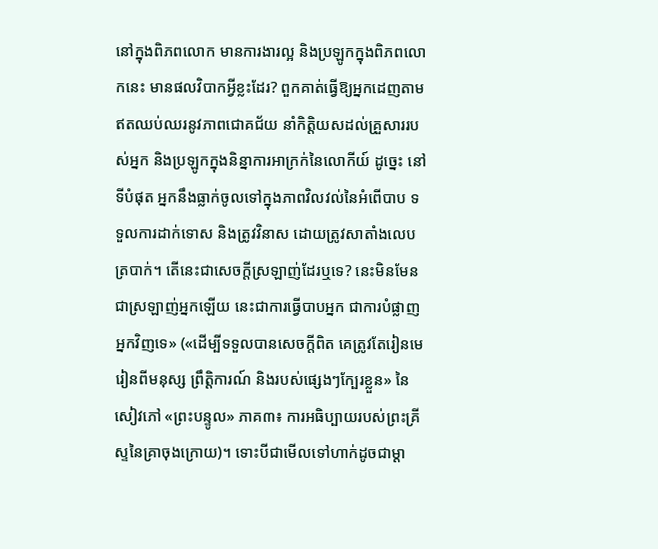នៅក្នុងពិភពលោក មានការងារល្អ និងប្រឡូកក្នុងពិភពលោកនេះ មានផលវិបាកអ្វីខ្លះដែរ? ពួកគាត់ធ្វើឱ្យអ្នកដេញតាមឥតឈប់ឈរនូវភាពជោគជ័យ នាំកិត្តិយសដល់គ្រួសាររបស់អ្នក និងប្រឡូកក្នុងនិន្នាការអាក្រក់នៃលោកីយ៍ ដូច្នេះ នៅទីបំផុត អ្នកនឹងធ្លាក់ចូលទៅក្នុងភាពវិលវល់នៃអំពើបាប ទទួលការដាក់ទោស និងត្រូវវិនាស ដោយត្រូវសាតាំងលេបត្របាក់។ តើនេះជាសេចក្តីស្រឡាញ់ដែរឬទេ? នេះមិនមែនជាស្រឡាញ់អ្នកឡើយ នេះជាការធ្វើបាបអ្នក ជាការបំផ្លាញអ្នកវិញទេ» («ដើម្បីទទួលបានសេចក្តីពិត គេត្រូវតែរៀនមេរៀនពីមនុស្ស ព្រឹត្តិការណ៍ និងរបស់ផ្សេងៗក្បែរខ្លួន» នៃសៀវភៅ «ព្រះបន្ទូល» ភាគ៣៖ ការអធិប្បាយរបស់ព្រះគ្រីស្ទនៃគ្រាចុងក្រោយ)។ ទោះបីជាមើលទៅហាក់ដូចជាម្ដា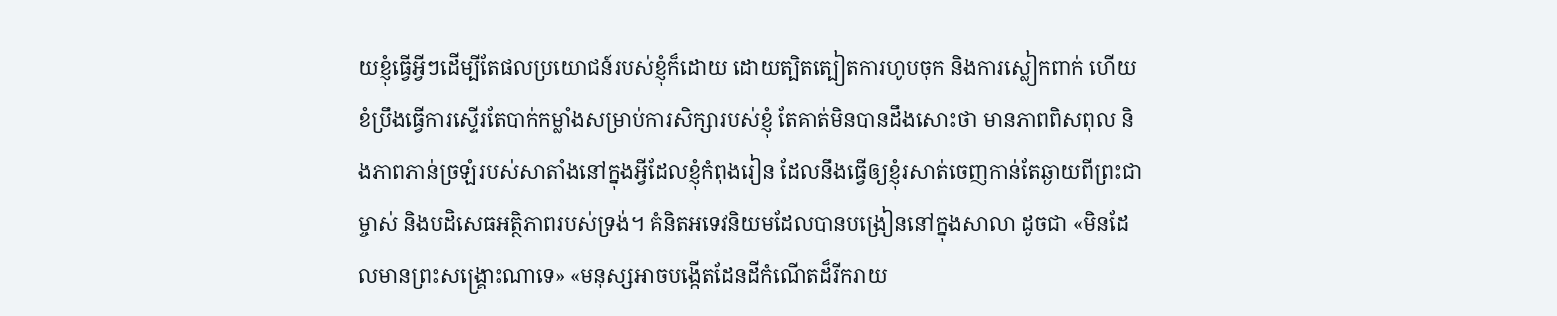យខ្ញុំធ្វើអ្វីៗដើម្បីតែផលប្រយោជន៍របស់ខ្ញុំក៏ដោយ ដោយត្បិតត្បៀតការហូបចុក និងការស្លៀកពាក់ ហើយខំប្រឹងធ្វើការស្ទើរតែបាក់កម្លាំងសម្រាប់ការសិក្សារបស់ខ្ញុំ តែគាត់មិនបានដឹងសោះថា មានភាពពិសពុល និងភាពភាន់ច្រឡំរបស់សាតាំងនៅក្នុងអ្វីដែលខ្ញុំកំពុងរៀន ដែលនឹងធ្វើឲ្យខ្ញុំរសាត់ចេញកាន់តែឆ្ងាយពីព្រះជាម្ចាស់ និងបដិសេធអត្ថិភាពរបស់ទ្រង់។ គំនិតអទេវនិយមដែលបានបង្រៀននៅក្នុងសាលា ដូចជា «មិនដែលមានព្រះសង្គ្រោះណាទេ» «មនុស្សអាចបង្កើតដែនដីកំណើតដ៏រីករាយ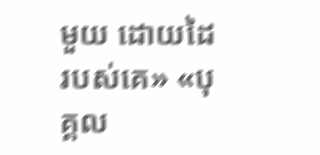មួយ ដោយដៃរបស់គេ» «បុគ្គល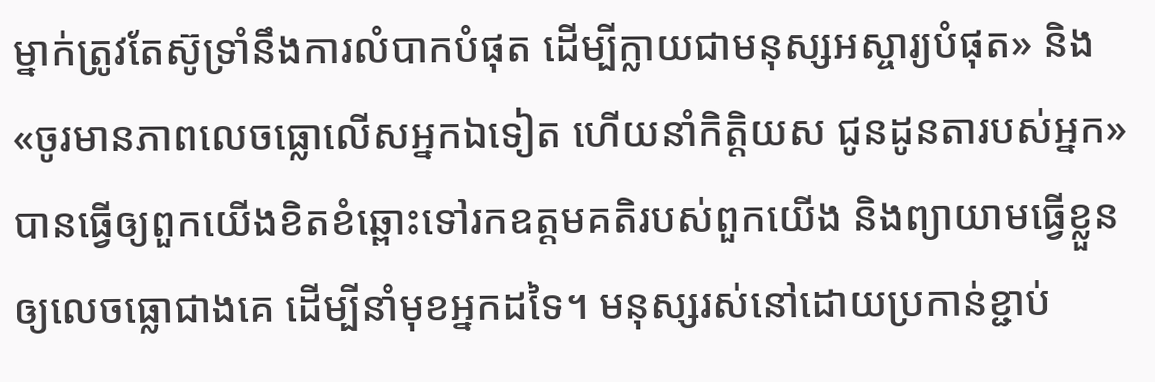ម្នាក់ត្រូវតែស៊ូទ្រាំនឹងការលំបាកបំផុត ដើម្បីក្លាយជាមនុស្សអស្ចារ្យបំផុត» និង «ចូរមានភាពលេចធ្លោលើសអ្នកឯទៀត ហើយនាំកិត្តិយស ជូនដូនតារបស់អ្នក» បានធ្វើឲ្យពួកយើងខិតខំឆ្ពោះទៅរកឧត្តមគតិរបស់ពួកយើង និងព្យាយាមធ្វើខ្លួនឲ្យលេចធ្លោជាងគេ ដើម្បីនាំមុខអ្នកដទៃ។ មនុស្សរស់នៅដោយប្រកាន់ខ្ជាប់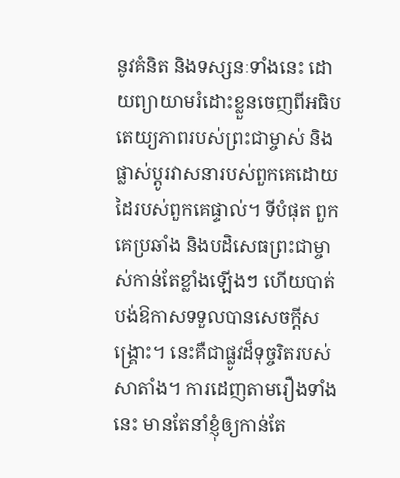នូវគំនិត និងទស្សនៈទាំងនេះ ដោយព្យាយាមរំដោះខ្លួនចេញពីអធិបតេយ្យភាពរបស់ព្រះជាម្ចាស់ និងផ្លាស់ប្ដូរវាសនារបស់ពួកគេដោយដៃរបស់ពួកគេផ្ទាល់។ ទីបំផុត ពួកគេប្រឆាំង និងបដិសេធព្រះជាម្ចាស់កាន់តែខ្លាំងឡើងៗ ហើយបាត់បង់ឱកាសទទួលបានសេចក្ដីសង្គ្រោះ។ នេះគឺជាផ្លូវដ៏ទុច្ចរិតរបស់សាតាំង។ ការដេញតាមរឿងទាំងនេះ មានតែនាំខ្ញុំឲ្យកាន់តែ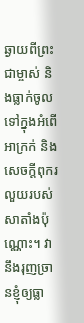ឆ្ងាយពីព្រះជាម្ចាស់ និងធ្លាក់ចូលទៅក្នុងអំពើអាក្រក់ និងសេចក្ដីពុករលួយរបស់សាតាំងប៉ុណ្ណោះ។ វានឹងរុញច្រានខ្ញុំឲ្យធ្លា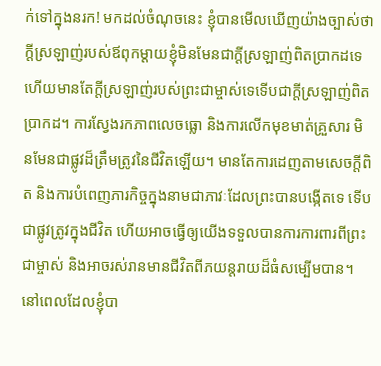ក់ទៅក្នុងនរក! មកដល់ចំណុចនេះ ខ្ញុំបានមើលឃើញយ៉ាងច្បាស់ថា ក្ដីស្រឡាញ់របស់ឪពុកម្ដាយខ្ញុំមិនមែនជាក្ដីស្រឡាញ់ពិតប្រាកដទេ ហើយមានតែក្ដីស្រឡាញ់របស់ព្រះជាម្ចាស់ទេទើបជាក្ដីស្រឡាញ់ពិតប្រាកដ។ ការស្វែងរកភាពលេចធ្លោ និងការលើកមុខមាត់គ្រួសារ មិនមែនជាផ្លូវដ៏ត្រឹមត្រូវនៃជីវិតឡើយ។ មានតែការដេញតាមសេចក្ដីពិត និងការបំពេញភារកិច្ចក្នុងនាមជាភាវៈដែលព្រះបានបង្កើតទេ ទើបជាផ្លូវត្រូវក្នុងជីវិត ហើយអាចធ្វើឲ្យយើងទទួលបានការការពារពីព្រះជាម្ចាស់ និងអាចរស់រានមានជីវិតពីភយន្តរាយដ៏ធំសម្បើមបាន។ នៅពេលដែលខ្ញុំបា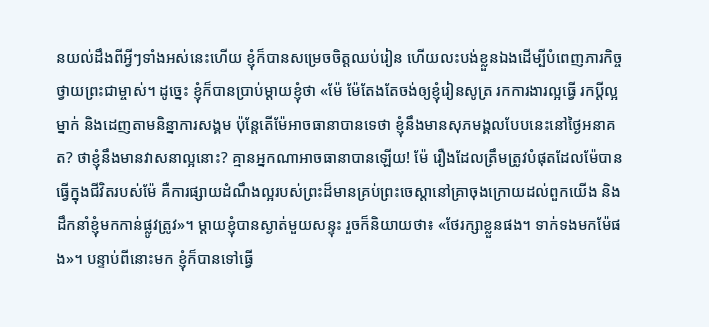នយល់ដឹងពីអ្វីៗទាំងអស់នេះហើយ ខ្ញុំក៏បានសម្រេចចិត្តឈប់រៀន ហើយលះបង់ខ្លួនឯងដើម្បីបំពេញភារកិច្ចថ្វាយព្រះជាម្ចាស់។ ដូច្នេះ ខ្ញុំក៏បានប្រាប់ម្ដាយខ្ញុំថា «ម៉ែ ម៉ែតែងតែចង់ឲ្យខ្ញុំរៀនសូត្រ រកការងារល្អធ្វើ រកប្ដីល្អម្នាក់ និងដេញតាមនិន្នាការសង្គម ប៉ុន្តែតើម៉ែអាចធានាបានទេថា ខ្ញុំនឹងមានសុភមង្គលបែបនេះនៅថ្ងៃអនាគត? ថាខ្ញុំនឹងមានវាសនាល្អនោះ? គ្មានអ្នកណាអាចធានាបានឡើយ! ម៉ែ រឿងដែលត្រឹមត្រូវបំផុតដែលម៉ែបានធ្វើក្នុងជីវិតរបស់ម៉ែ គឺការផ្សាយដំណឹងល្អរបស់ព្រះដ៏មានគ្រប់ព្រះចេស្ដានៅគ្រាចុងក្រោយដល់ពួកយើង និងដឹកនាំខ្ញុំមកកាន់ផ្លូវត្រូវ»។ ម្ដាយខ្ញុំបានស្ងាត់មួយសន្ទុះ រួចក៏និយាយថា៖ «ថែរក្សាខ្លួនផង។ ទាក់ទងមកម៉ែផង»។ បន្ទាប់ពីនោះមក ខ្ញុំក៏បានទៅធ្វើ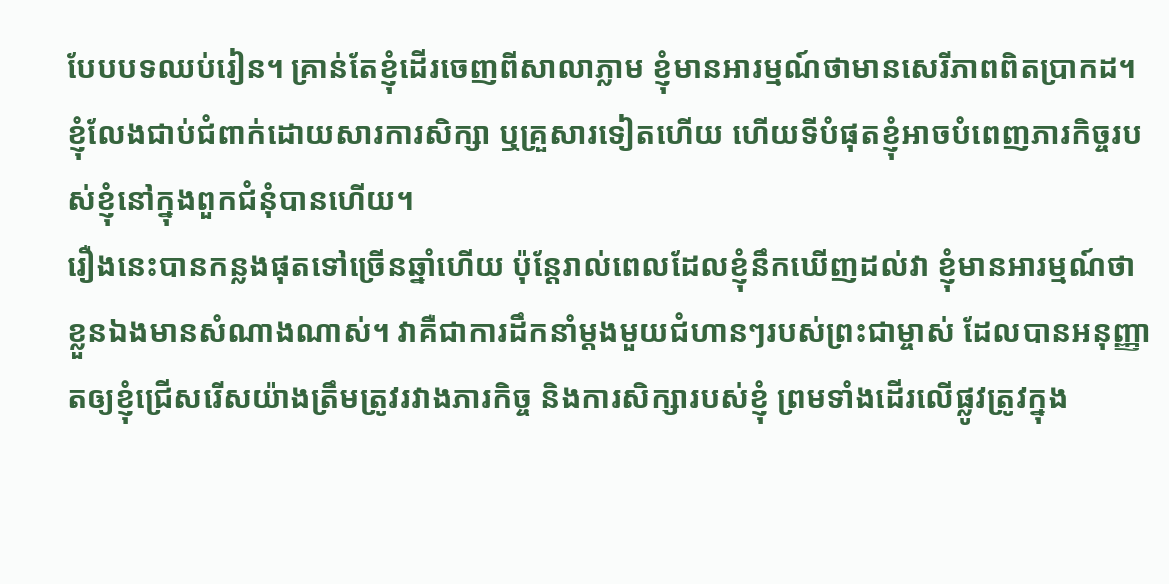បែបបទឈប់រៀន។ គ្រាន់តែខ្ញុំដើរចេញពីសាលាភ្លាម ខ្ញុំមានអារម្មណ៍ថាមានសេរីភាពពិតប្រាកដ។ ខ្ញុំលែងជាប់ជំពាក់ដោយសារការសិក្សា ឬគ្រួសារទៀតហើយ ហើយទីបំផុតខ្ញុំអាចបំពេញភារកិច្ចរបស់ខ្ញុំនៅក្នុងពួកជំនុំបានហើយ។
រឿងនេះបានកន្លងផុតទៅច្រើនឆ្នាំហើយ ប៉ុន្តែរាល់ពេលដែលខ្ញុំនឹកឃើញដល់វា ខ្ញុំមានអារម្មណ៍ថាខ្លួនឯងមានសំណាងណាស់។ វាគឺជាការដឹកនាំម្ដងមួយជំហានៗរបស់ព្រះជាម្ចាស់ ដែលបានអនុញ្ញាតឲ្យខ្ញុំជ្រើសរើសយ៉ាងត្រឹមត្រូវរវាងភារកិច្ច និងការសិក្សារបស់ខ្ញុំ ព្រមទាំងដើរលើផ្លូវត្រូវក្នុង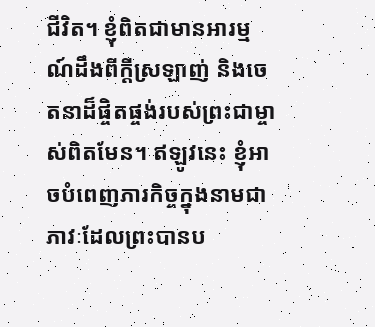ជីវិត។ ខ្ញុំពិតជាមានអារម្មណ៍ដឹងពីក្ដីស្រឡាញ់ និងចេតនាដ៏ផ្ចិតផ្ចង់របស់ព្រះជាម្ចាស់ពិតមែន។ ឥឡូវនេះ ខ្ញុំអាចបំពេញភារកិច្ចក្នុងនាមជាភាវៈដែលព្រះបានប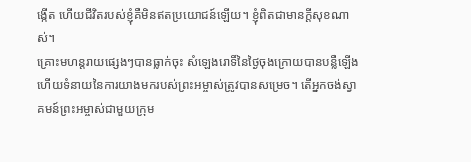ង្កើត ហើយជីវិតរបស់ខ្ញុំគឺមិនឥតប្រយោជន៍ឡើយ។ ខ្ញុំពិតជាមានក្ដីសុខណាស់។
គ្រោះមហន្តរាយផ្សេងៗបានធ្លាក់ចុះ សំឡេងរោទិ៍នៃថ្ងៃចុងក្រោយបានបន្លឺឡើង ហើយទំនាយនៃការយាងមករបស់ព្រះអម្ចាស់ត្រូវបានសម្រេច។ តើអ្នកចង់ស្វាគមន៍ព្រះអម្ចាស់ជាមួយក្រុម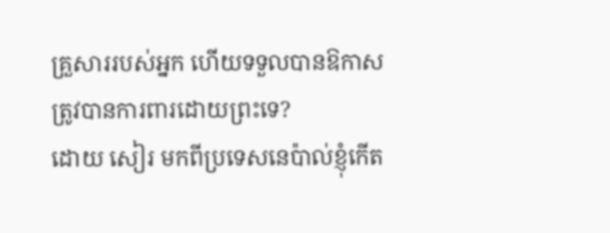គ្រួសាររបស់អ្នក ហើយទទួលបានឱកាសត្រូវបានការពារដោយព្រះទេ?
ដោយ សៀរ មកពីប្រទេសនេប៉ាល់ខ្ញុំកើត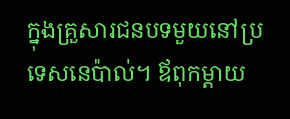ក្នុងគ្រួសារជនបទមួយនៅប្រទេសនេប៉ាល់។ ឪពុកម្ដាយ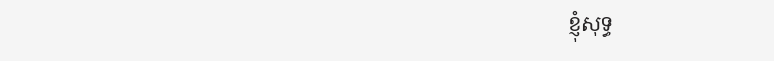ខ្ញុំសុទ្ធ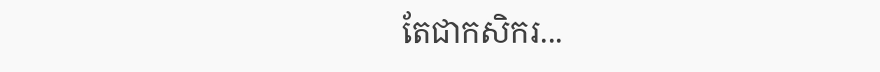តែជាកសិករ...